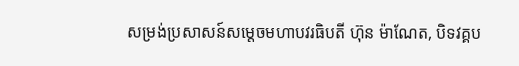សម្រង់ប្រសាសន៍សម្តេចមហាបវរធិបតី ហ៊ុន ម៉ាណែត, បិទវគ្គប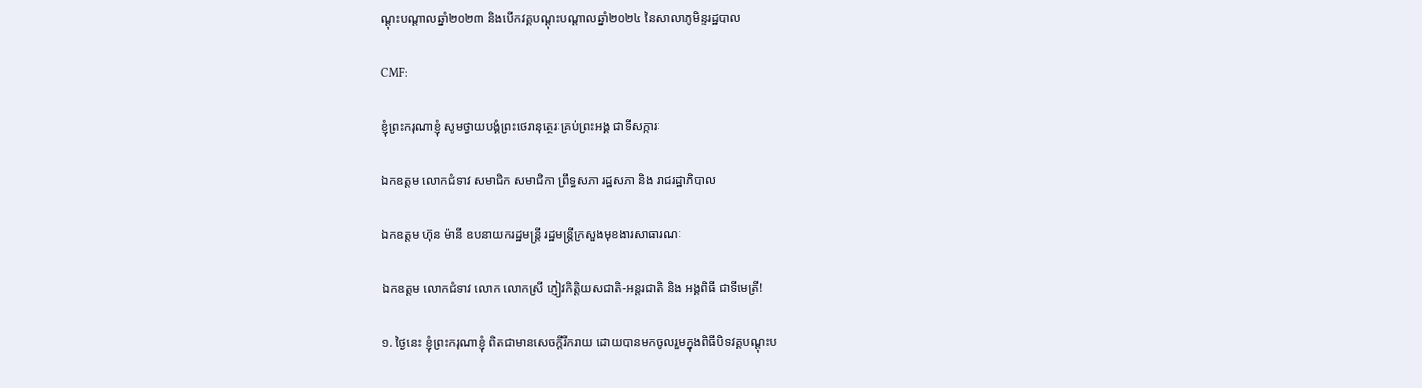ណ្តុះបណ្តាលឆ្នាំ២០២៣ និងបើកវគ្គបណ្តុះបណ្តាលឆ្នាំ២០២៤ នៃសាលាភូមិន្ទរដ្ឋបាល

CMF:

ខ្ញុំព្រះករុណាខ្ញុំ សូមថ្វាយបង្គំព្រះថេរានុត្ថេរៈគ្រប់ព្រះអង្គ ជាទីសក្ការៈ

ឯកឧត្តម លោកជំទាវ សមាជិក សមាជិកា ព្រឹទ្ធសភា រដ្ឋសភា និង រាជរដ្ឋាភិបាល

ឯកឧត្តម ហ៊ុន ម៉ានី ឧបនាយករដ្ឋមន្ត្រី រដ្ឋមន្ត្រីក្រសួងមុខងារសាធារណៈ

ឯកឧត្តម លោកជំទាវ លោក លោកស្រី ភ្ញៀវកិត្តិយសជាតិ-អន្តរជាតិ និង អង្គពិធី ជាទីមេត្រី!

១. ថ្ងៃនេះ ខ្ញុំព្រះករុណាខ្ញុំ ពិតជាមានសេចក្តីរីករាយ ដោយបានមកចូលរួមក្នុងពិធីបិទវគ្គបណ្តុះប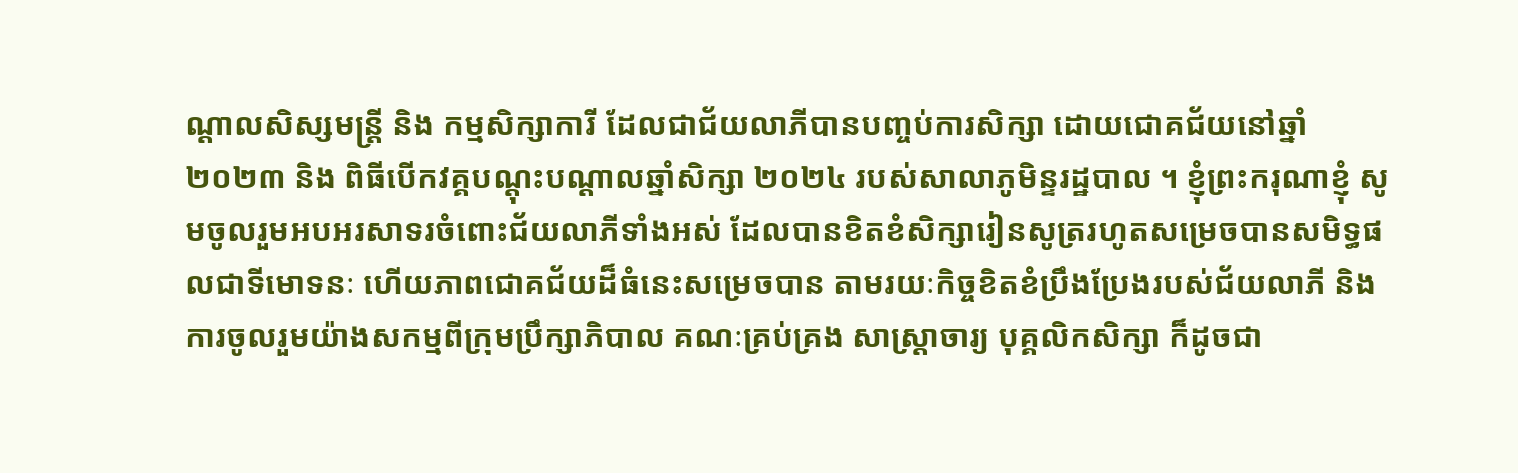ណ្តាលសិស្សមន្ត្រី និង កម្មសិក្សាការី ដែលជាជ័យលាភីបានបញ្ចប់ការសិក្សា ដោយជោគជ័យនៅឆ្នាំ ២០២៣ និង ពិធីបើកវគ្គបណ្តុះបណ្តាលឆ្នាំសិក្សា ២០២៤ របស់សាលាភូមិន្ទរដ្ឋបាល ។ ខ្ញុំព្រះករុណាខ្ញុំ សូមចូលរួមអបអរសាទរចំពោះជ័យលាភីទាំងអស់ ដែលបានខិតខំសិក្សារៀនសូត្ររហូតសម្រេចបានសមិទ្ធផលជាទីមោទនៈ ហើយភាពជោគជ័យដ៏ធំនេះសម្រេចបាន តាមរយៈកិច្ចខិតខំប្រឹងប្រែងរបស់ជ័យលាភី និង ការចូលរួមយ៉ាងសកម្មពីក្រុមប្រឹក្សាភិបាល គណៈគ្រប់គ្រង សាស្ត្រាចារ្យ បុគ្គលិកសិក្សា ក៏ដូចជា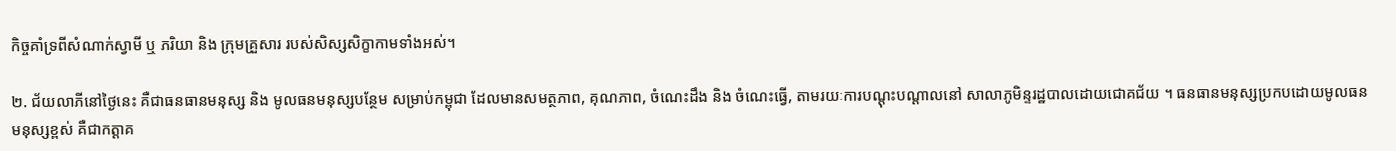កិច្ចគាំទ្រពីសំណាក់ស្វាមី ឬ ភរិយា និង ក្រុមគ្រួសារ របស់សិស្សសិក្ខាកាមទាំងអស់។

២. ជ័យលាភីនៅថ្ងៃនេះ គឺជាធនធានមនុស្ស និង មូលធនមនុស្សបន្ថែម សម្រាប់កម្ពុជា ដែលមានសមត្ថភាព, គុណភាព, ចំណេះដឹង និង ចំណេះធ្វើ, តាមរយៈការបណ្តុះបណ្តាលនៅ សាលាភូមិន្ទរដ្ឋបាលដោយជោគជ័យ ។ ធនធានមនុស្សប្រកបដោយមូលធនមនុស្សខ្ពស់ គឺជាកត្តាគ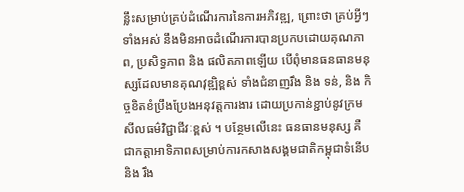ន្លឹះសម្រាប់គ្រប់ដំណើរការនៃការអភិវឌ្ឍ, ព្រោះថា គ្រប់អ្វីៗទាំងអស់ នឹងមិនអាចដំណើរការបានប្រកបដោយគុណភាព, ប្រសិទ្ធភាព និង ផលិតភាពឡើយ បើពុំមានធនធានមនុស្សដែលមានគុណវុឌ្ឍិខ្ពស់ ទាំងជំនាញរឹង និង ទន់, និង កិច្ចខិតខំប្រឹងប្រែងអនុវត្តការងារ ដោយប្រកាន់ខ្ជាប់នូវក្រមសីលធម៌វិជ្ជាជីវៈខ្ពស់ ។ បន្ថែមលើនេះ ធនធានមនុស្ស គឺ ជាកត្តាអាទិភាពសម្រាប់ការកសាងសង្គមជាតិកម្ពុជាទំនើប និង រឹង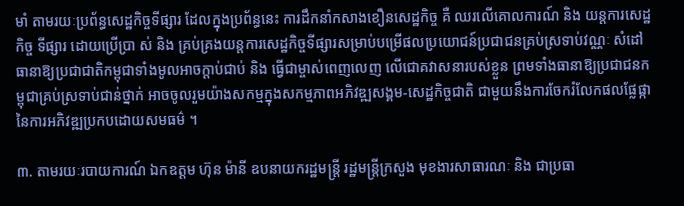មាំ តាមរយៈប្រព័ន្ធសេដ្ឋកិច្ចទីផ្សារ ដែលក្នុងប្រព័ន្ធនេះ ការដឹកនាំកសាងខឿនសេដ្ឋកិច្ច គឺ ឈរលើគោលការណ៍ និង យន្តការសេដ្ឋកិច្ច ទីផ្សារ ដោយប្រើប្រា ស់ និង គ្រប់គ្រងយន្តការសេដ្ឋកិច្ចទីផ្សារសម្រាប់បម្រើផលប្រយោជន៍ប្រជាជនគ្រប់ស្រទាប់វណ្ណៈ សំដៅធានាឱ្យប្រជាជាតិកម្ពុជាទាំងមូលឤចក្តាប់ជាប់ និង ធ្វើជាម្ចាស់ពេញលេញ លើជោគវាសនារបស់ខ្លួន ព្រមទាំងធានាឱ្យប្រជាជនកម្ពុជាគ្រប់ស្រទាប់ជាន់ថ្នាក់ ឤចចូលរួមយ៉ាងសកម្មក្នុងសកម្មភាពអភិវឌ្ឍសង្គម-សេដ្ឋកិច្ចជាតិ ជាមួយនឹងការចែករំលែកផលផ្លែផ្កានៃការអភិវឌ្ឍប្រកបដោយសមធម៌ ។

៣. តាមរយៈរបាយការណ៍ ឯកឧត្តម ហ៊ុន ម៉ានី ឧបនាយករដ្ឋមន្ត្រី រដ្ឋមន្ត្រីក្រសួង មុខងារសាធារណៈ និង ជាប្រធា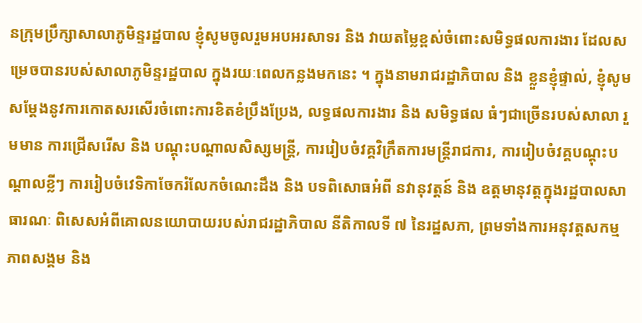នក្រុមប្រឹក្សាសាលាភូមិន្ទរដ្ឋបាល ខ្ញុំសូមចូលរួមអបអរសាទរ និង វាយតម្លៃខ្ពស់ចំពោះសមិទ្ធផលការងារ ដែលសម្រេចបានរបស់សាលាភូមិន្ទរដ្ឋបាល ក្នុងរយៈពេលកន្លងមកនេះ ។ ក្នុងនាមរាជរដ្ឋាភិបាល និង ខ្លួនខ្ញុំផ្ទាល់, ខ្ញុំសូមសម្ដែងនូវការកោតសរសើរចំពោះការខិតខំប្រឹងប្រែង, លទ្ធផលការងារ និង សមិទ្ធផល ធំៗជាច្រើនរបស់សាលា រួមមាន ការជ្រើសរើស និង បណ្តុះបណ្តាលសិស្សមន្ត្រី, ការរៀបចំវគ្គវិក្រឹតការមន្ត្រីរាជការ, ការរៀបចំវគ្គបណ្តុះបណ្តាលខ្លីៗ ការរៀបចំវេទិកាចែករំលែកចំណេះដឹង និង បទពិសោធអំពី នវានុវត្តន៍ និង ឧត្តមានុវត្តក្នុងរដ្ឋបាលសាធារណៈ ពិសេសអំពីគោលនយោបាយរបស់រាជរដ្ឋាភិបាល នីតិកាលទី ៧ នៃរដ្ឋសភា, ព្រមទាំងការអនុវត្តសកម្មភាពសង្គម និង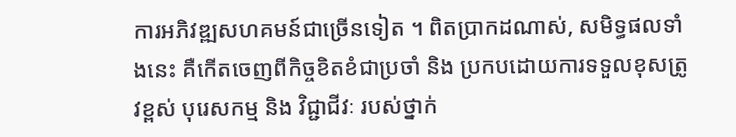ការអភិវឌ្ឍសហគមន៍ជាច្រើនទៀត ។ ពិតប្រាកដណាស់, សមិទ្ធផលទាំងនេះ គឺកើតចេញពីកិច្ចខិតខំជាប្រចាំ និង ប្រកបដោយការទទួលខុសត្រូវខ្ពស់ បុរេសកម្ម និង វិជ្ជាជីវៈ របស់ថ្នាក់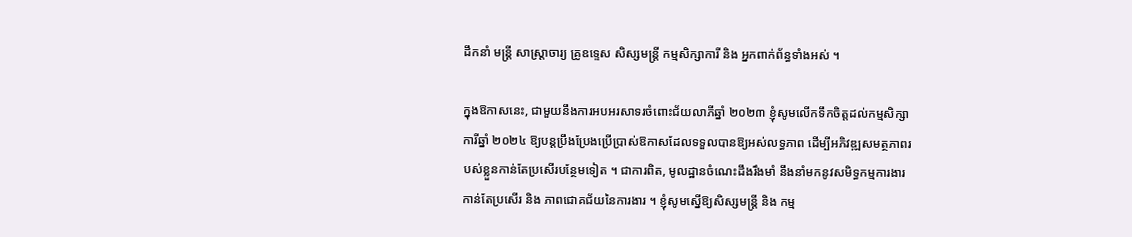ដឹកនាំ មន្រ្តី សាស្ត្រាចារ្យ គ្រូឧទ្ទេស សិស្សមន្ត្រី កម្មសិក្សាការី និង អ្នកពាក់ព័ន្ធទាំងអស់ ។

ក្នុងឱកាសនេះ, ជាមួយនឹងការអបអរសាទរចំពោះជ័យលាភីឆ្នាំ ២០២៣ ខ្ញុំសូមលើកទឹកចិត្តដល់កម្មសិក្សាការីឆ្នាំ ២០២៤ ឱ្យបន្តប្រឹងប្រែងប្រើប្រាស់ឱកាសដែលទទួលបានឱ្យអស់លទ្ធភាព ដើម្បីអភិវឌ្ឍសមត្ថភាពរបស់ខ្លួនកាន់តែប្រសើរបន្ថែមទៀត ។ ជាការពិត, មូលដ្ឋានចំណេះដឹងរឹងមាំ នឹងនាំមកនូវសមិទ្ធកម្មការងារកាន់តែប្រសើរ និង ភាពជោគជ័យនៃការងារ ។ ខ្ញុំសូមស្នើឱ្យសិស្សមន្ត្រី និង កម្ម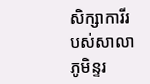សិក្សាការីរបស់សាលាភូមិន្ទរ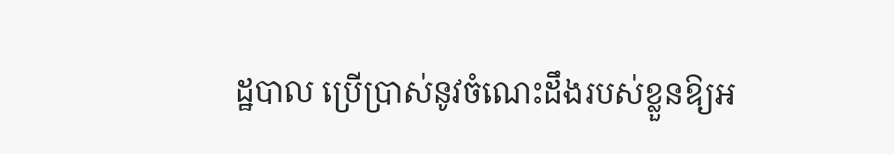ដ្ឋបាល ប្រើប្រាស់នូវចំណេះដឹងរបស់ខ្លួនឱ្យអ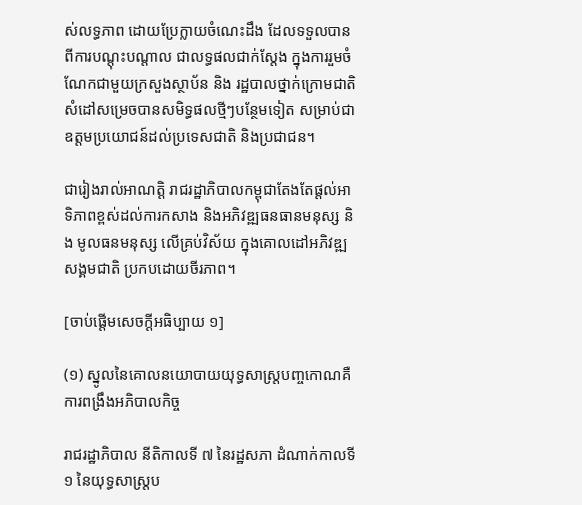ស់លទ្ធភាព ដោយប្រែក្លាយចំណេះដឹង ដែលទទួលបានពីការបណ្តុះបណ្តាល ជាលទ្ធផលជាក់ស្តែង ក្នុងការរួមចំណែកជាមួយក្រសួងស្ថាប័ន និង រដ្ឋបាលថ្នាក់ក្រោមជាតិ សំដៅសម្រេចបានសមិទ្ធផលថ្មីៗបន្ថែមទៀត សម្រាប់ជាឧត្តមប្រយោជន៍ដល់ប្រទេសជាតិ និងប្រជាជន។

ជារៀងរាល់អាណត្តិ រាជរដ្ឋាភិបាលកម្ពុជាតែងតែផ្តល់អាទិភាពខ្ពស់ដល់ការកសាង និងអភិវឌ្ឍធនធានមនុស្ស និង មូលធនមនុស្ស លើគ្រប់វិស័យ ក្នុងគោលដៅអភិវឌ្ឍសង្គមជាតិ ប្រកបដោយចីរភាព។

[ចាប់ផ្តើមសេចក្តីអធិប្បាយ ១]

(១) ស្នូលនៃគោលនយោបាយយុទ្ធសាស្រ្តបញ្ចកោណគឺការពង្រឹងអភិបាលកិច្ច

រាជរដ្ឋាភិបាល នីតិកាលទី ៧ នៃរដ្ឋសភា ដំណាក់កាលទី១ នៃយុទ្ធសាស្រ្តប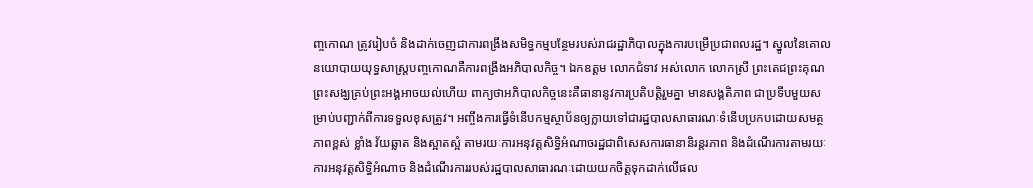ញ្ចកោណ ត្រូវរៀបចំ និងដាក់ចេញជាការពង្រឹងសមិទ្ធកម្មបន្ថែមរបស់រាជរដ្ឋាភិបាលក្នុងការបម្រើប្រជាពលរដ្ឋ។ ស្នូលនៃគោលនយោបាយយុទ្ធសាស្រ្តបញ្ចកោណគឺការពង្រឹងអភិបាលកិច្ច។ ឯកឧត្តម លោកជំទាវ អស់លោក លោកស្រី ព្រះតេជព្រះគុណ ព្រះសង្ឃគ្រប់ព្រះអង្គអាចយល់ហើយ ពាក្យថាអភិបាលកិច្ចនេះគឺធានានូវការប្រតិបត្តិរួមគ្នា មានសង្គតិភាព ជាប្រទីបមួយសម្រាប់បញ្ជាក់ពីការទទួលខុសត្រូវ។ អញ្ចឹងការធ្វើទំនើបកម្មស្ថាប័នឲ្យក្លាយទៅជារដ្ឋបាលសាធារណៈទំនើបប្រកបដោយសមត្ថភាពខ្ពស់ ខ្លាំង វ័យឆ្លាត និងស្អាតស្អំ តាមរយៈការអនុវត្តសិទ្ធិអំណាចរដ្ឋជាពិសេសការធានានិរន្តរភាព និងដំណើរការតាមរយៈការអនុវត្តសិទ្ធិអំណាច និងដំណើរការរបស់រដ្ឋបាលសាធារណៈដោយយកចិត្តទុកដាក់លើផល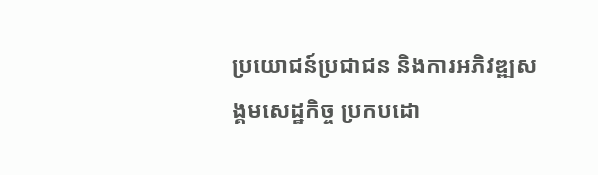ប្រយោជន៍ប្រជាជន និងការអភិវឌ្ឍសង្គមសេដ្ឋកិច្ច ប្រកបដោ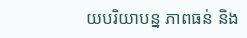យបរិយាបន្ន ភាពធន់ និង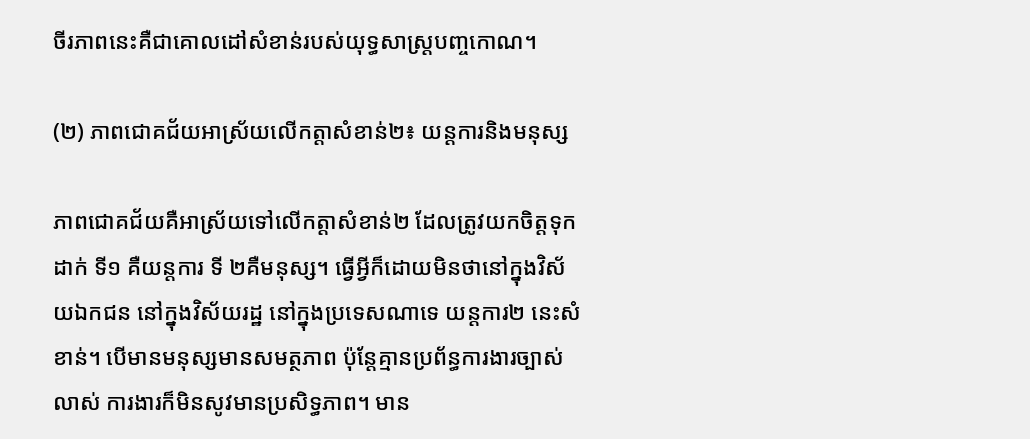ចីរភាពនេះគឺជាគោលដៅសំខាន់របស់យុទ្ធសាស្រ្តបញ្ចកោណ។

(២) ភាពជោគជ័យអាស្រ័យលើកត្តាសំខាន់២៖ យន្ដការនិងមនុស្ស

ភាពជោគជ័យគឺអាស្រ័យទៅលើកត្តាសំខាន់២ ដែលត្រូវយកចិត្តទុកដាក់ ទី១ គឺយន្តការ ទី ២គឺមនុស្ស។ ធ្វើអ្វីក៏ដោយមិនថានៅក្នុងវិស័យឯកជន នៅក្នុងវិស័យរដ្ឋ នៅក្នុងប្រទេសណាទេ យន្តការ២ នេះសំខាន់។ បើមានមនុស្សមានសមត្ថភាព ប៉ុន្តែគ្មានប្រព័ន្ធការងារច្បាស់លាស់ ការងារក៏មិនសូវមានប្រសិទ្ធភាព។ មាន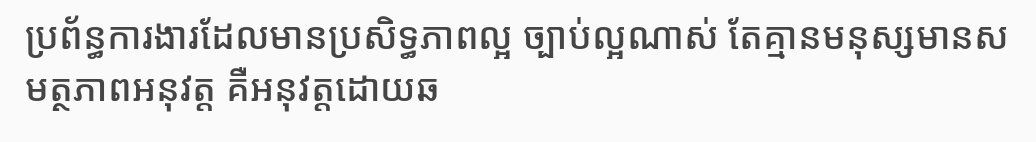ប្រព័ន្ធការងារដែលមានប្រសិទ្ធភាពល្អ ច្បាប់ល្អណាស់ តែគ្មានមនុស្សមានសមត្ថភាពអនុវត្ត គឺអនុវត្តដោយឆ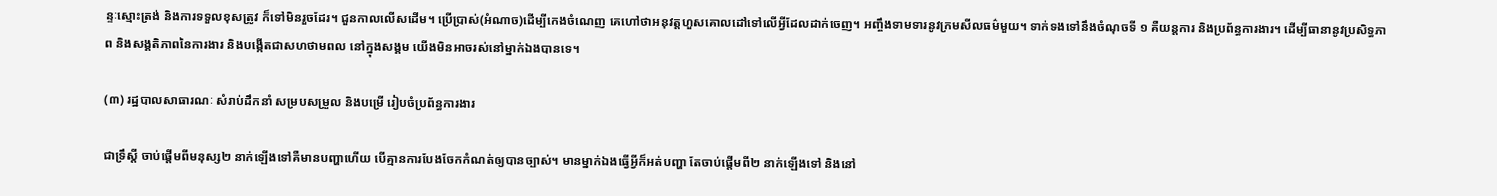ន្ទៈស្មោះត្រង់ និងការទទួលខុសត្រូវ ក៏ទៅមិនរួចដែរ។ ជួនកាលលើសដើម។ ប្រើប្រាស់(អំណាច)ដើម្បីកេងចំណេញ គេហៅថាអនុវត្តហួសគោលដៅទៅលើអ្វីដែលដាក់ចេញ។ អញ្ចឹងទាមទារនូវក្រមសីលធម៌មួយ។ ទាក់ទងទៅនឹងចំណុចទី ១ គឺយន្តការ និងប្រព័ន្ធការងារ។ ដើម្បីធានានូវប្រសិទ្ធភាព និងសង្គតិភាពនៃការងារ និងបង្កើតជាសហថាមពល នៅក្នុងសង្គម យើងមិនអាចរស់នៅម្នាក់ឯងបានទេ។

(៣) រដ្ឋបាលសាធារណៈ សំរាប់ដឹកនាំ សម្របសម្រួល និងបម្រើ រៀបចំប្រព័ន្ធការងារ

ជាទ្រឹស្តី ចាប់ផ្តើមពីមនុស្ស២ នាក់ឡើងទៅគឺមានបញ្ហាហើយ បើគ្មានការបែងចែកកំណត់ឲ្យបានច្បាស់។ មានម្នាក់ឯងធ្វើអ្វីក៏អត់បញ្ហា តែចាប់ផ្តើមពី២ នាក់ឡើងទៅ និងនៅ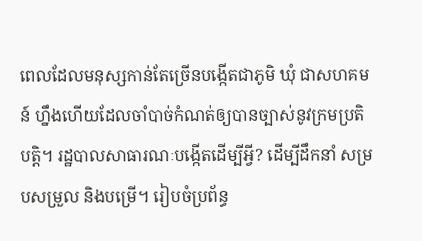ពេលដែលមនុស្សកាន់តែច្រើនបង្កើតជាភូមិ ឃុំ ជាសហគមន៍ ហ្នឹងហើយដែលចាំបាច់កំណត់ឲ្យបានច្បាស់នូវក្រមប្រតិបត្តិ។ រដ្ឋបាលសាធារណៈបង្កើតដើម្បីអ្វី? ដើម្បីដឹកនាំ សម្របសម្រួល និងបម្រើ។ រៀបចំប្រព័ន្ធ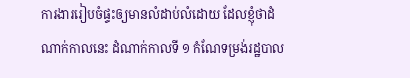ការងាររៀបចំផ្ទះឲ្យមានលំដាប់លំដោយ ដែលខ្ញុំថាដំណាក់កាលនេះ ដំណាក់កាលទី ១ កំណែទម្រង់រដ្ឋបាល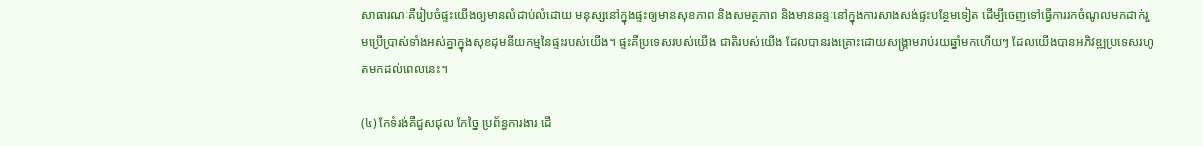សាធារណៈគឺរៀបចំផ្ទះយើងឲ្យមានលំដាប់លំដោយ មនុស្សនៅក្នុងផ្ទះឲ្យមានសុខភាព និងសមត្ថភាព និងមានឆន្ទៈនៅក្នុងការសាងសង់ផ្ទះបន្ថែមទៀត ដើម្បីចេញទៅធ្វើការរកចំណូលមកដាក់រួមប្រើប្រាស់ទាំងអស់គ្នាក្នុងសុខដុមនីយកម្មនៃផ្ទះរបស់យើង។ ផ្ទះគឺប្រទេសរបស់យើង ជាតិរបស់យើង ដែលបានរងគ្រោះដោយសង្រ្គាមរាប់រយឆ្នាំមកហើយៗ ដែលយើងបានអភិវឌ្ឍប្រទេសរហូតមកដល់ពេលនេះ។

(៤) កែទំរង់គឺជួសជុល កែច្នៃ ប្រព័ន្ធការងារ ដើ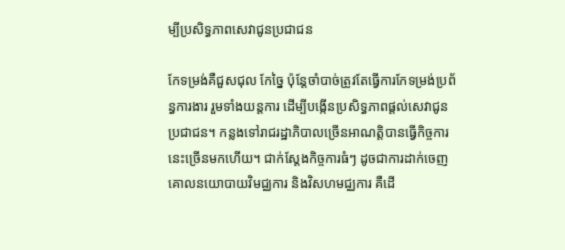ម្បីប្រសិទ្ធភាពសេវាជូនប្រជាជន

កែទម្រង់គឺជួសជុល កែច្នៃ ប៉ុន្តែចាំបាច់ត្រូវតែធ្វើការកែទម្រង់ប្រព័ន្ធការងារ រួមទាំងយន្តការ ដើម្បីបង្កើនប្រសិទ្ធភាពផ្តល់សេវាជូនប្រជាជន។ កន្លងទៅរាជរដ្ឋាភិបាលច្រើនអាណត្តិបានធ្វើកិច្ចការនេះច្រើនមកហើយ។ ជាក់ស្តែងកិច្ចការធំៗ ដូចជាការដាក់ចេញគោលនយោបាយវិមជ្ឈការ និងវិសហមជ្ឈការ គឺដើ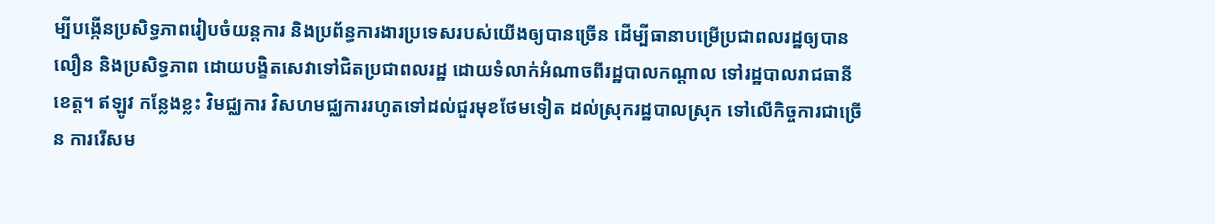ម្បីបង្កើនប្រសិទ្ធភាពរៀបចំយន្តការ និងប្រព័ន្ធការងារប្រទេសរបស់យើងឲ្យបានច្រើន ដើម្បីធានាបម្រើប្រជាពលរដ្ឋឲ្យបានលឿន និងប្រសិទ្ធភាព ដោយបង្ខិតសេវាទៅជិតប្រជាពលរដ្ឋ ដោយទំលាក់អំណាចពីរដ្ឋបាលកណ្តាល ទៅរដ្ឋបាលរាជធានីខេត្ត។ ឥឡូវ កន្លែងខ្លះ វិមជ្ឈការ វិសហមជ្ឈការរហូតទៅដល់ជួរមុខថែមទៀត ដល់ស្រុករដ្ឋបាលស្រុក ទៅលើកិច្ចការជាច្រើន ការរើសម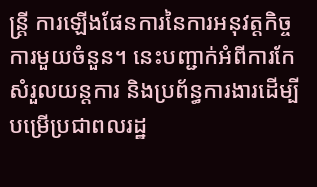ន្រ្តី ការឡើងផែនការនៃការអនុវត្តកិច្ចការមួយចំនួន។ នេះបញ្ជាក់អំពីការកែសំរួលយន្តការ និងប្រព័ន្ធការងារដើម្បីបម្រើប្រជាពលរដ្ឋ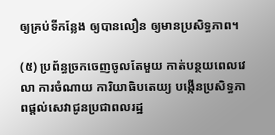ឲ្យគ្រប់ទីកន្លែង ឲ្យបានលឿន ឲ្យមានប្រសិទ្ធភាព។

(៥) ប្រព័ន្ធច្រកចេញចូលតែមួយ កាត់បន្ថយពេលវេលា ការចំណាយ ការិយាធិបតេយ្យ បង្កើនប្រសិទ្ធភាពផ្តល់សេវាជូនប្រជាពលរដ្ឋ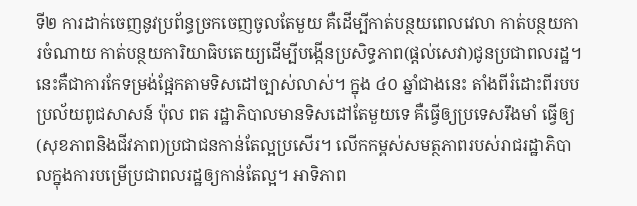ទី២ ការដាក់ចេញនូវប្រព័ន្ធច្រកចេញចូលតែមួយ គឺដើម្បីកាត់បន្ថយពេលវេលា កាត់បន្ថយការចំណាយ កាត់បន្ថយការិយាធិបតេយ្យដើម្បីបង្កើនប្រសិទ្ធភាព(ផ្តល់សេវា)ជូនប្រជាពលរដ្ឋ។ នេះគឺជាការកែទម្រង់ផ្អែកតាមទិសដៅច្បាស់លាស់។ ក្នុង ៤០ ឆ្នាំជាងនេះ តាំងពីរំដោះពីរបបប្រល័យពូជសាសន៍ ប៉ុល ពត រដ្ឋាភិបាលមានទិសដៅតែមួយទេ គឺធ្វើឲ្យប្រទេសរឹងមាំ ធ្វើឲ្យ(សុខភាពនិងជីវភាព)ប្រជាជនកាន់តែល្អប្រសើរ។ លើកកម្ពស់សមត្ថភាពរបស់រាជរដ្ឋាភិបាលក្នុងការបម្រើប្រជាពលរដ្ឋឲ្យកាន់តែល្អ។ អាទិភាព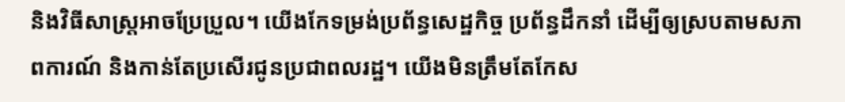និងវិធីសាស្រ្តអាចប្រែប្រួល។ យើងកែទម្រង់ប្រព័ន្ធសេដ្ឋកិច្ច ប្រព័ន្ធដឹកនាំ ដើម្បីឲ្យស្របតាមសភាពការណ៍ និងកាន់តែប្រសើរជូនប្រជាពលរដ្ឋ។ យើងមិនត្រឹមតែកែស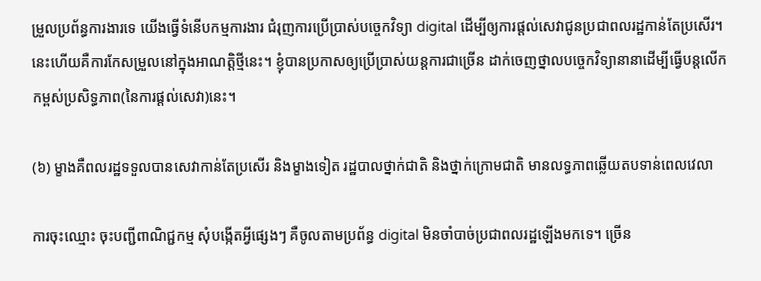ម្រួលប្រព័ន្ធការងារទេ យើងធ្វើទំនើបកម្មការងារ ជំរុញការប្រើប្រាស់បច្ចេកវិទ្យា digital ដើម្បីឲ្យការផ្តល់សេវាជូនប្រជាពលរដ្ឋកាន់តែប្រសើរ។ នេះហើយគឺការកែសម្រួលនៅក្នុងអាណត្តិថ្មីនេះ។ ខ្ញុំបានប្រកាសឲ្យប្រើប្រាស់យន្តការជាច្រើន ដាក់ចេញថ្នាលបច្ចេកវិទ្យានានាដើម្បីធ្វើបន្តលើកកម្ពស់ប្រសិទ្ធភាព(នៃការផ្តល់សេវា)នេះ។

(៦) ម្ខាងគឺពលរដ្ឋទទួលបានសេវាកាន់តែប្រសើរ និងម្ខាងទៀត រដ្ឋបាលថ្នាក់ជាតិ និងថ្នាក់ក្រោមជាតិ មានលទ្ធភាពឆ្លើយតបទាន់ពេលវេលា

ការចុះឈ្មោះ ចុះបញ្ជីពាណិជ្ជកម្ម សុំបង្កើតអ្វីផ្សេងៗ គឺចូលតាមប្រព័ន្ធ digital មិនចាំបាច់ប្រជាពលរដ្ឋឡើងមកទេ។ ច្រើន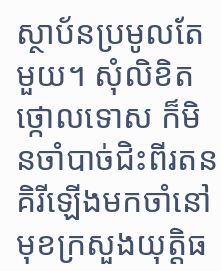ស្ថាប័នប្រមូលតែមួយ។ សុំលិខិតថ្កោលទោស ក៏មិនចាំបាច់ជិះពីរតនគិរីឡើងមកចាំនៅមុខក្រសួងយុត្តិធ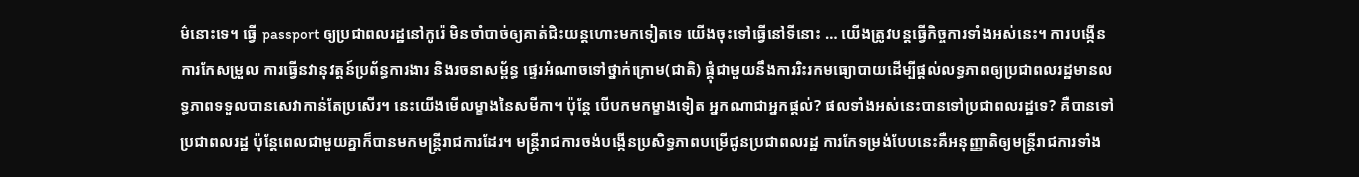ម៌នោះទេ។ ធ្វើ passport ឲ្យប្រជាពលរដ្ឋនៅកូរ៉េ មិនចាំបាច់ឲ្យគាត់ជិះយន្តហោះមកទៀតទេ យើងចុះទៅធ្វើនៅទីនោះ … យើងត្រូវបន្តធ្វើកិច្ចការទាំងអស់នេះ។ ការបង្កើន ការកែសម្រួល ការធ្វើនវានុវត្តន៍ប្រព័ន្ធការងារ និងរចនាសម្ព័ន្ធ ផ្ទេរអំណាចទៅថ្នាក់ក្រោម(ជាតិ) ផ្គុំជាមួយនឹងការរិះរកមធ្យោបាយដើម្បីផ្តល់លទ្ធភាពឲ្យប្រជាពលរដ្ឋមានលទ្ធភាពទទួលបានសេវាកាន់តែប្រសើរ។ នេះយើងមើលម្ខាងនៃសមីកា។ ប៉ុន្តែ បើបកមកម្ខាងទៀត អ្នកណាជាអ្នកផ្តល់? ផលទាំងអស់នេះបានទៅប្រជាពលរដ្ឋទេ? គឺបានទៅប្រជាពលរដ្ឋ ប៉ុន្តែពេលជាមួយគ្នាក៏បានមកមន្រ្តីរាជការដែរ។ មន្រ្តីរាជការចង់បង្កើនប្រសិទ្ធភាពបម្រើជូនប្រជាពលរដ្ឋ ការកែទម្រង់បែបនេះគឺអនុញ្ញាតិឲ្យមន្រ្តីរាជការទាំង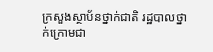ក្រសួងស្ថាប័នថ្នាក់ជាតិ រដ្ឋបាលថ្នាក់ក្រោមជា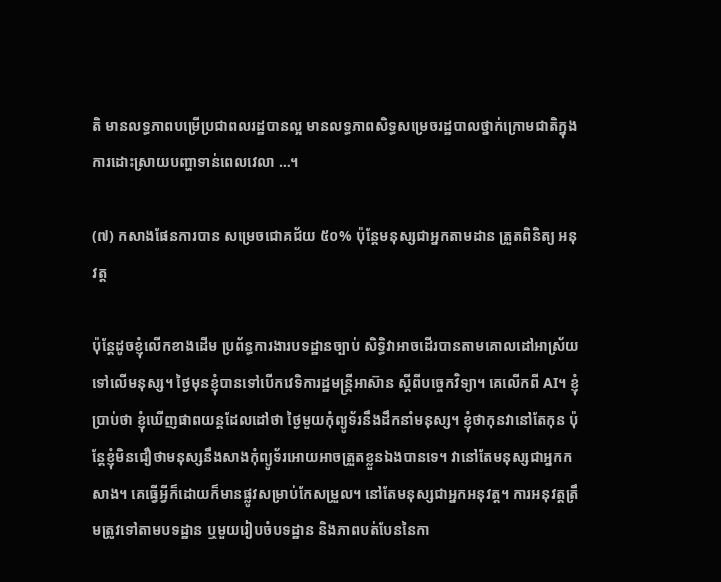តិ មានលទ្ធភាពបម្រើប្រជាពលរដ្ឋបានល្អ មានលទ្ធភាពសិទ្ធសម្រេចរដ្ឋបាលថ្នាក់ក្រោមជាតិក្នុងការដោះស្រាយបញ្ហាទាន់ពេលវេលា …។

(៧) កសាងផែនការបាន សម្រេចជោគជ័យ ៥០% ប៉ុន្តែមនុស្សជាអ្នកតាមដាន ត្រួតពិនិត្យ អនុវត្ត

ប៉ុន្តែដូចខ្ញុំលើកខាងដើម ប្រព័ន្ធការងារបទដ្ឋានច្បាប់ សិទ្ធិវាអាចដើរបានតាមគោលដៅអាស្រ័យទៅលើមនុស្ស។ ថ្ងៃមុនខ្ញុំបានទៅបើកវេទិការដ្ឋមន្រ្តីអាស៊ាន ស្តីពីបច្ចេកវិទ្យា។ គេលើកពី AI។ ខ្ញុំប្រាប់ថា ខ្ញុំឃើញផាពយន្តដែលដៅថា ថ្ងៃមួយកុំព្យូទ័រនឹងដឹកនាំមនុស្ស។ ខ្ញុំថាកុនវានៅតែកុន ប៉ុន្តែខ្ញុំមិនជឿថាមនុស្សនឹងសាងកុំព្យូទ័រអោយអាចត្រួតខ្លួនឯងបានទេ។ វានៅតែមនុស្សជាអ្នកកសាង។ គេធ្វើអ្វីក៏ដោយក៏មានផ្លូវសម្រាប់កែសម្រួល។ នៅតែមនុស្សជាអ្នកអនុវត្ត។ ការអនុវត្តត្រឹមត្រូវទៅតាមបទដ្ឋាន ឬមួយរៀបចំបទដ្ឋាន និងភាពបត់បែននៃកា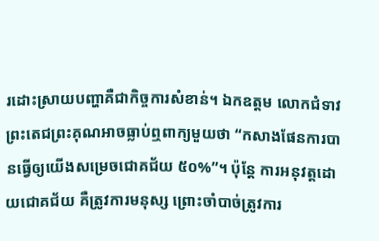រដោះស្រាយបញ្ហាគឺជាកិច្ចការសំខាន់។ ឯកឧត្តម លោកជំទាវ ព្រះតេជព្រះគុណអាចធ្លាប់ឮពាក្យមួយថា “កសាងផែនការបានធ្វើឲ្យយើងសម្រេចជោគជ័យ ៥០%”។ ប៉ុន្តែ ការអនុវត្តដោយជោគជ័យ គឺត្រូវការមនុស្ស ព្រោះចាំបាច់ត្រូវការ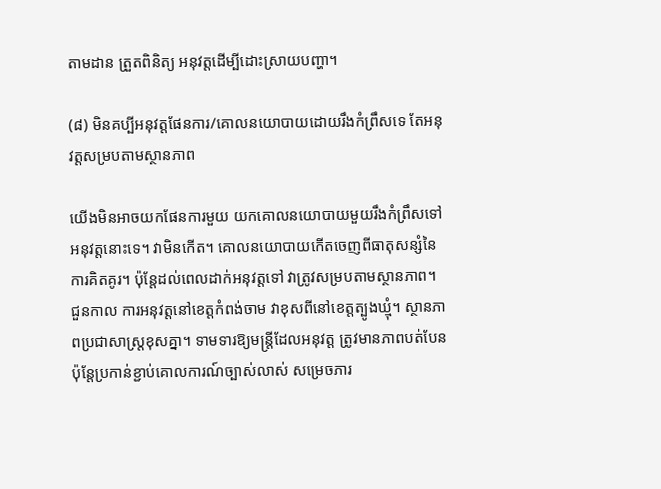តាមដាន ត្រួតពិនិត្យ អនុវត្តដើម្បីដោះស្រាយបញ្ហា។

(៨) មិនគប្បីអនុវត្តផែនការ/គោលនយោបាយដោយរឹងកំព្រឹសទេ តែអនុវត្តសម្របតាមស្ថានភាព

យើងមិនអាចយកផែនការមួយ យកគោលនយោបាយមួយរឹងកំព្រឹសទៅអនុវត្តនោះទេ។ វាមិនកើត។ គោលនយោបាយកើតចេញពីធាតុសន្សំនៃការគិតគូរ។ ប៉ុន្តែដល់ពេលដាក់អនុវត្តទៅ វាត្រូវសម្របតាមស្ថានភាព។ ជួនកាល ការអនុវត្តនៅខេត្តកំពង់ចាម វាខុសពីនៅខេត្តត្បូងឃ្មុំ។ ស្ថានភាពប្រជាសាស្រ្តខុសគ្នា។ ទាមទារឱ្យមន្រ្តីដែលអនុវត្ត ត្រូវមានភាពបត់បែន ប៉ុន្តែប្រកាន់ខ្ជាប់គោលការណ៍ច្បាស់លាស់ សម្រេចភារ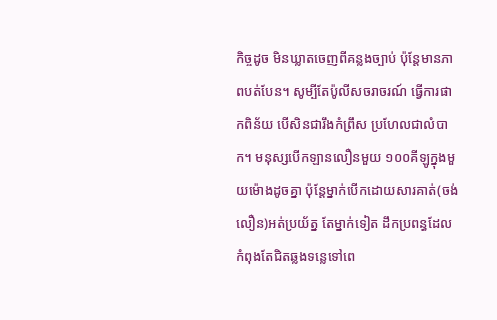កិច្ចដូច មិនឃ្លាតចេញពីគន្លងច្បាប់ ប៉ុន្តែមានភាពបត់បែន។ សូម្បីតែប៉ូលីសចរាចរណ៍ ធ្វើការផាកពិន័យ បើសិនជារឹងកំព្រឹស ប្រហែលជាលំបាក។ មនុស្សបើកឡានលឿនមួយ ១០០គីឡូក្នុងមួយម៉ោងដូចគ្នា ប៉ុន្តែម្នាក់បើកដោយសារគាត់(ចង់លឿន)អត់ប្រយ័ត្ន តែម្នាក់ទៀត ដឹកប្រពន្ធដែលកំពុងតែជិតឆ្លងទន្លេទៅពេ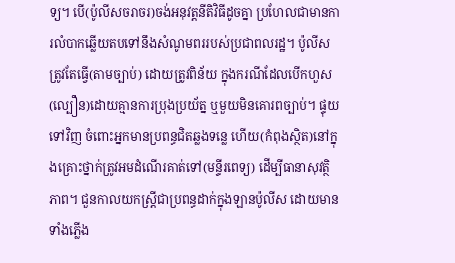ទ្យ។ បើ(ប៉ូលីសចរាចរ)ចង់អនុវត្តនីតិវិធីដូចគ្នា ប្រហែលជាមានការលំបាកឆ្លើយតបទៅនឹងសំណូមពររបស់ប្រជាពលរដ្ឋ។ ប៉ូលីសត្រូវតែធ្វើ(តាមច្បាប់) ដោយត្រូវពិន័យ ក្នុងករណីដែលបើកហួស(ល្បឿន)ដោយគ្មានការប្រុងប្រយ័ត្ន ឬមួយមិនគោរពច្បាប់។ ផ្ទុយទៅវិញ ចំពោះអ្នកមានប្រពន្ធជិតឆ្លងទន្លេ ហើយ(កំពុងស្ថិត)នៅក្នុងគ្រោះថ្នាក់ត្រូវអមដំណើរគាត់ទៅ(មន្ទីរពេទ្យ) ដើម្បីធានាសុវត្ថិភាព។ ជួនកាលយកស្ត្រីជាប្រពន្ធដាក់ក្នុងឡានប៉ូលីស ដោយមានទាំងភ្លើង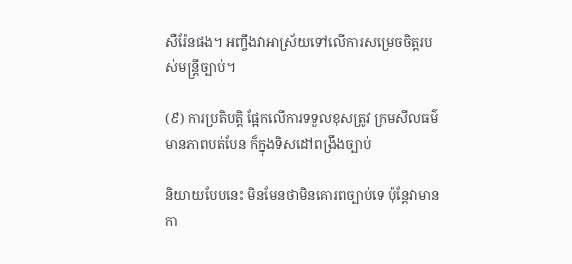សឺរ៉ែនផង។ អញ្ចឹងវាអាស្រ័យទៅលើការសម្រេចចិត្តរបស់មន្រ្តីច្បាប់។

(៩) ការប្រតិបត្តិ ផ្អែកលើការទទួលខុសត្រូវ ក្រមសីលធម៌ មានភាពបត់បែន ក៏ក្នុងទិសដៅពង្រឹងច្បាប់

និយាយបែបនេះ មិនមែនថាមិនគោរពច្បាប់ទេ ប៉ុន្តែវាមានកា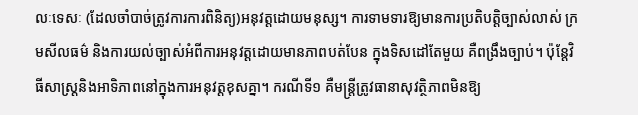លៈទេសៈ (ដែលចាំបាច់ត្រូវការការពិនិត្យ)អនុវត្តដោយមនុស្ស។ ការទាមទារឱ្យមានការប្រតិបត្តិច្បាស់លាស់ ក្រមសីលធម៌ និងការយល់ច្បាស់អំពីការអនុវត្តដោយមានភាពបត់បែន ក្នុងទិសដៅតែមួយ គឺពង្រឹងច្បាប់។ ប៉ុន្តែវិធីសាស្រ្តនិងអាទិភាពនៅក្នុងការអនុវត្តខុសគ្នា។ ករណីទី១ គឺមន្រ្តីត្រូវធានាសុវត្ថិភាពមិនឱ្យ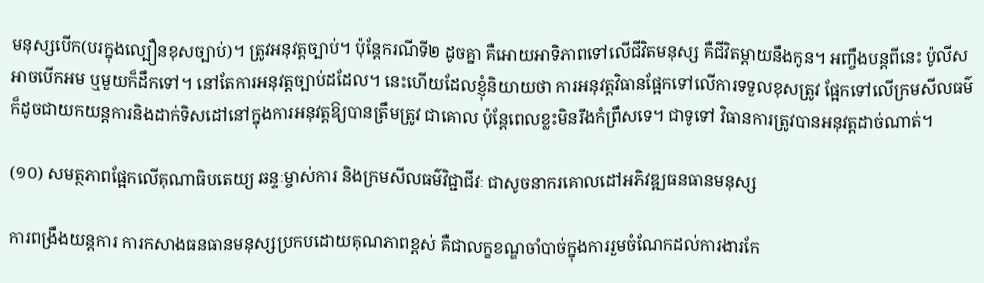មនុស្សបើក(បរក្នុងល្បឿនខុសច្បាប់)។ ត្រូវអនុវត្តច្បាប់។ ប៉ុន្តែករណីទី២ ដូចគ្នា គឺអោយអាទិភាពទៅលើជីវិតមនុស្ស គឺជីវិតម្ដាយនឹងកូន។ អញ្ចឹងបន្តពីនេះ ប៉ូលីសអាចបើកអម ឬមួយក៏ដឹកទៅ។ នៅតែការអនុវត្តច្បាប់ដដែល។ នេះហើយដែលខ្ញុំនិយាយថា ការអនុវត្តវិធានផ្អែកទៅលើការទទួលខុសត្រូវ ផ្អែកទៅលើក្រមសីលធម៌ ក៏ដូចជាយកយន្តការនិងដាក់ទិសដៅនៅក្នុងការអនុវត្តឱ្យបានត្រឹមត្រូវ ជាគោល ប៉ុន្តែពេលខ្លះមិនរឹងកំព្រឹសទេ។ ជាទូទៅ វិធានការត្រូវបានអនុវត្តដាច់ណាត់។

(១០) សមត្ថភាពផ្អែកលើគុណាធិបតេយ្យ ឆន្ទៈម្ចាស់ការ និងក្រមសីលធម៌វិជ្ជាជីវៈ ជាសូចនាករគោលដៅអភិវឌ្ឍធនធានមនុស្ស

ការពង្រឹងយន្តការ ការកសាងធនធានមនុស្សប្រកបដោយគុណភាពខ្ពស់ គឺជាលក្ខខណ្ឌចាំបាច់ក្នុងការរួមចំណែកដល់ការងារកែ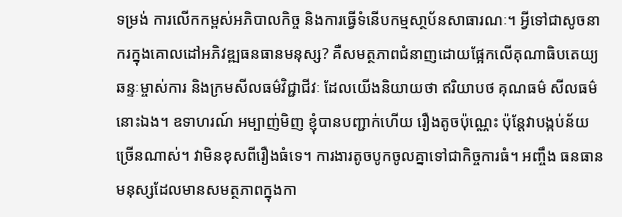ទម្រង់ ការលើកកម្ពស់អភិបាលកិច្ច និងការធ្វើទំនើបកម្មសា្ថប័នសាធារណៈ។ អ្វីទៅជាសូចនាករក្នុងគោលដៅអភិវឌ្ឍធនធានមនុស្ស? គឺសមត្ថភាពជំនាញដោយផ្អែកលើគុណាធិបតេយ្យ ឆន្ទៈម្ចាស់ការ និងក្រមសីលធម៌វិជ្ជាជីវៈ ដែលយើងនិយាយថា ឥរិយាបថ គុណធម៌ សីលធម៌នោះឯង។ ឧទាហរណ៍ អម្បាញ់មិញ ខ្ញុំបានបញ្ជាក់ហើយ រឿងតូចប៉ុណ្ណេះ ប៉ុន្តែវាបង្កប់ន័យច្រើនណាស់។ វាមិនខុសពីរឿងធំទេ។ ការងារតូចបូកចូលគ្នាទៅជាកិច្ចការធំ។ អញ្ចឹង ធនធានមនុស្សដែលមានសមត្ថភាពក្នុងកា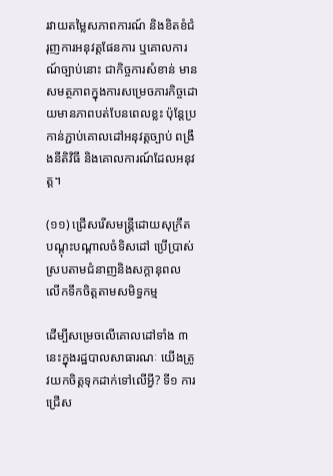រវាយតម្លៃសភាពការណ៍ និងខិតខំជំរុញការអនុវត្តផែនការ ឬគោលការណ៍ច្បាប់នោះ ជាកិច្ចការសំខាន់ មានសមត្ថភាពក្នុងការសម្រេចភារកិច្ចដោយមានភាពបត់បែនពេលខ្លះ ប៉ុន្តែប្រកាន់ភ្ជាប់គោលដៅអនុវត្តច្បាប់ ពង្រឹងនីតិវិធី និងគោលការណ៍ដែលអនុវត្ត។

(១១) ជ្រើសរើសមន្ត្រីដោយសុក្រឹត បណ្តុះបណ្តាលចំទិសដៅ ប្រើប្រាស់ស្របតាមជំនាញនិងសក្តានុពល លើកទឹកចិត្តតាមសមិទ្ធកម្ម

ដើម្បីសម្រេចលើគោលដៅទាំង ៣នេះក្នុងរដ្ឋបាលសាធារណៈ យើងត្រូវយកចិត្តទុកដាក់ទៅលើអ្វី? ទី១ ការជ្រើស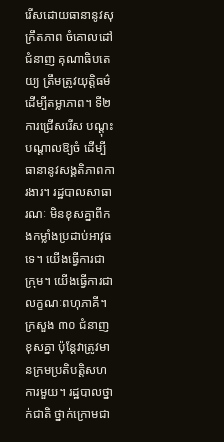រើសដោយធានានូវសុក្រឹតភាព ចំគោលដៅជំនាញ គុណាធិបតេយ្យ ត្រឹមត្រូវយុត្តិធម៌ ដើម្បីតម្លាភាព។ ទី២ ការជ្រើសរើស បណ្ដុះបណ្ដាលឱ្យចំ ដើម្បីធានានូវសង្គតិភាពការងារ។ រដ្ឋបាលសាធារណៈ មិនខុសគ្នាពីកងកម្លាំងប្រដាប់អាវុធទេ។ យើងធ្វើការជាក្រុម។ យើងធ្វើការជាលក្ខណៈពហុភាគី។ ក្រសួង ៣០ ជំនាញខុសគ្នា ប៉ុន្តែវាត្រូវមានក្រមប្រតិបត្តិសហការមួយ។ រដ្ឋបាលថ្នាក់ជាតិ ថ្នាក់ក្រោមជា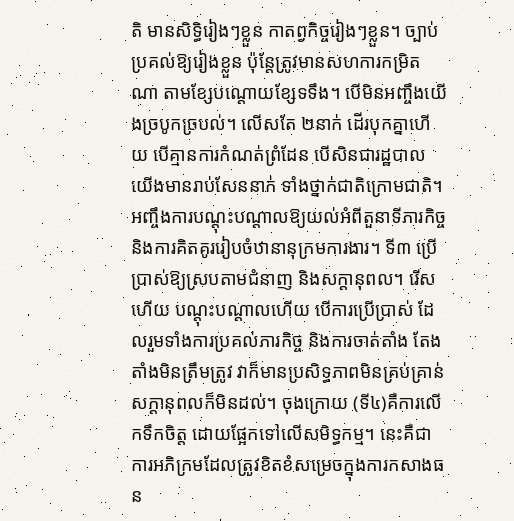តិ មានសិទ្ធិរៀងៗខ្លួន កាតព្វកិច្ចរៀងៗខ្លួន។ ច្បាប់ប្រគល់ឱ្យរៀងខ្លួន ប៉ុន្តែត្រូវមានសហការកម្រិតណា តាមខ្សែបណ្ដោយខ្សែទទឹង។ បើមិនអញ្ចឹងយើងច្របូកច្របល់។ លើសតែ ២នាក់ ដើរបុកគ្នាហើយ បើគ្មានការកំណត់ព្រំដែន បើសិនជារដ្ឋបាលយើងមានរាប់សែននាក់ ទាំងថ្នាក់ជាតិក្រោមជាតិ។ អញ្ចឹងការបណ្ដុះបណ្ដាលឱ្យយល់អំពីតួនាទីភារកិច្ច និងការគិតគូររៀបចំឋានានុក្រមការងារ។ ទី៣ ប្រើប្រាស់ឱ្យស្របតាមជំនាញ និងសក្ដានុពល។ រើសហើយ បណ្ដុះបណ្ដាលហើយ បើការប្រើប្រាស់ ដែលរួមទាំងការប្រគល់ភារកិច្ច និងការចាត់តាំង តែងតាំងមិនត្រឹមត្រូវ វាក៏មានប្រសិទ្ធភាពមិនគ្រប់គ្រាន់ សក្ដានុពលក៏មិនដល់។ ចុងក្រោយ (ទី៤)គឺការលើកទឹកចិត្ត ដោយផ្អែកទៅលើសមិទ្ធកម្ម។ នេះគឺជាការអភិក្រមដែលត្រូវខិតខំសម្រេចក្នុងការកសាងធន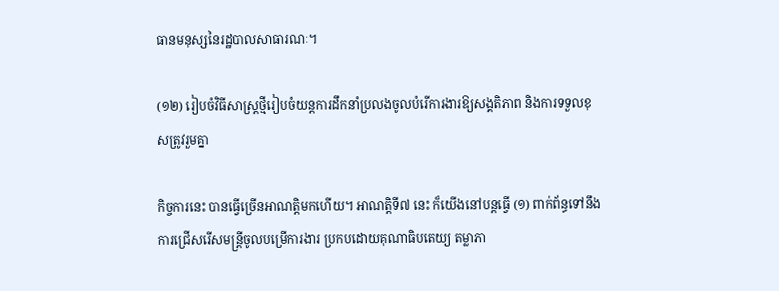ធានមនុស្សនៃរដ្ឋបាលសាធារណៈ។

(១២) រៀបចំវិធីសាស្រ្តថ្មីរៀបចំយន្តការដឹកនាំប្រលងចូលបំរើការងារឱ្យសង្គតិភាព និងការទទួលខុសត្រូវរួមគ្នា

កិច្ចការនេះ បានធ្វើច្រើនអាណត្តិមកហើយ។ អាណត្តិទី៧ នេះ ក៏យើងនៅបន្តធ្វើ (១) ពាក់ព័ន្ធទៅនឹងការជ្រើសរើសមន្រ្តីចូលបម្រើការងារ ប្រកបដោយគុណាធិបតេយ្យ តម្លាភា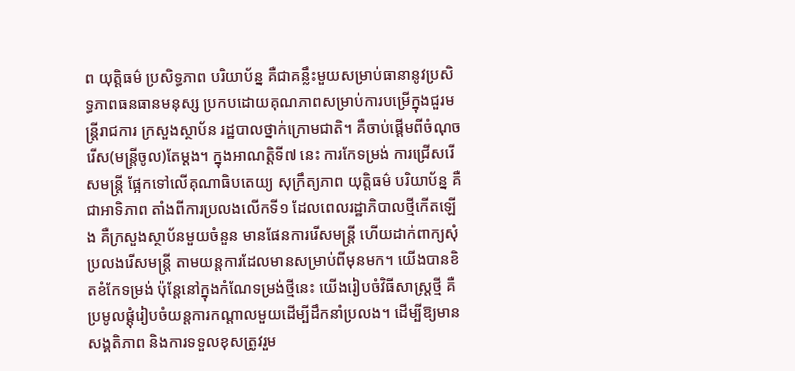ព យុត្តិធម៌ ប្រសិទ្ធភាព បរិយាប័ន្ន គឺជាគន្លឹះមួយសម្រាប់ធានានូវប្រសិទ្ធភាពធនធានមនុស្ស ប្រកបដោយគុណភាពសម្រាប់ការបម្រើក្នុងជួរមន្រ្តីរាជការ ក្រសួងស្ថាប័ន រដ្ឋបាលថ្នាក់ក្រោមជាតិ។ គឺចាប់ផ្ដើមពីចំណុចរើស(មន្រ្តីចូល)តែម្ដង។ ក្នុងអាណត្តិទី៧ នេះ ការកែទម្រង់ ការជ្រើសរើសមន្រ្តី ផ្អែកទៅលើគុណាធិបតេយ្យ សុក្រឹត្យភាព យុត្តិធម៌ បរិយាប័ន្ន គឺជាអាទិភាព តាំងពីការប្រលងលើកទី១ ដែលពេលរដ្ឋាភិបាលថ្មីកើតឡើង គឺក្រសួងស្ថាប័នមួយចំនួន មានផែនការរើសមន្រ្តី ហើយដាក់ពាក្យសុំប្រលងរើសមន្រ្តី តាមយន្តការដែលមានសម្រាប់ពីមុនមក។ យើងបានខិតខំកែទម្រង់ ប៉ុន្តែនៅក្នុងកំណែទម្រង់ថ្មីនេះ យើងរៀបចំវិធីសាស្រ្តថ្មី គឺប្រមូលផ្ដុំរៀបចំយន្តការកណ្ដាលមួយដើម្បីដឹកនាំប្រលង។ ដើម្បីឱ្យមានសង្គតិភាព និងការទទួលខុសត្រូវរួម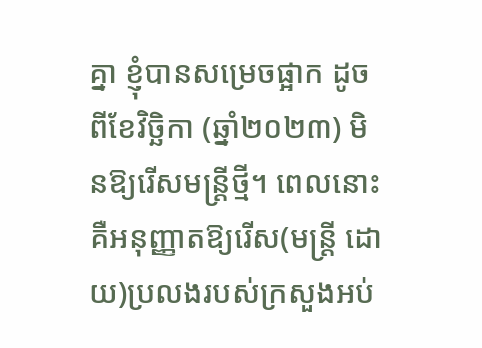គ្នា ខ្ញុំបានសម្រេចផ្អាក ដូចពីខែវិច្ឆិកា (ឆ្នាំ២០២៣) មិនឱ្យរើសមន្រ្តីថ្មី។ ពេលនោះ គឺអនុញ្ញាតឱ្យរើស(មន្រ្តី ដោយ)ប្រលងរបស់ក្រសួងអប់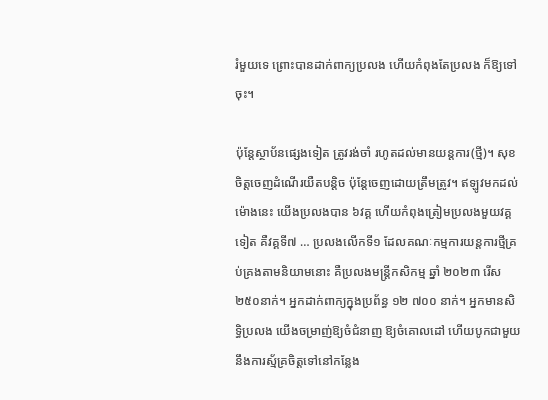រំមួយទេ ព្រោះបានដាក់ពាក្យប្រលង ហើយកំពុងតែប្រលង ក៏ឱ្យទៅចុះ។

ប៉ុន្តែស្ថាប័នផ្សេងទៀត ត្រូវរង់ចាំ រហូតដល់មានយន្តការ(ថ្មី)។ សុខចិត្តចេញដំណើរយឺតបន្ដិច ប៉ុន្តែចេញដោយត្រឹមត្រូវ។ ឥឡូវមកដល់ម៉ោងនេះ យើងប្រលងបាន ៦វគ្គ ហើយកំពុងត្រៀមប្រលងមួយវគ្គទៀត គឺវគ្គទី៧ … ប្រលងលើកទី១ ដែលគណៈកម្មការយន្តការថ្មីគ្រប់គ្រងតាមនិយាមនោះ គឺប្រលងមន្រ្តីកសិកម្ម ឆ្នាំ ២០២៣ រើស ២៥០នាក់។ អ្នកដាក់ពាក្យក្នុងប្រព័ន្ធ ១២ ៧០០ នាក់។ អ្នកមានសិទ្ធិប្រលង យើងចម្រាញ់ឱ្យចំជំនាញ ឱ្យចំគោលដៅ ហើយបូកជាមួយនឹងការស្ម័គ្រចិត្តទៅនៅកន្លែង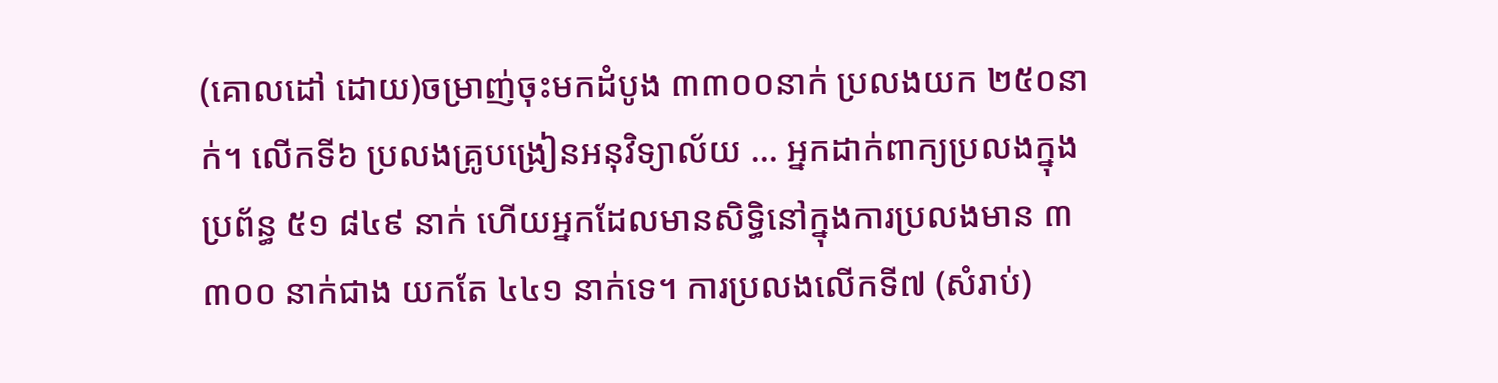(គោលដៅ ដោយ)ចម្រាញ់ចុះមកដំបូង ៣៣០០នាក់ ប្រលងយក ២៥០នាក់។ លើកទី៦ ប្រលងគ្រូបង្រៀនអនុវិទ្យាល័យ … អ្នកដាក់ពាក្យប្រលងក្នុងប្រព័ន្ធ ៥១ ៨៤៩ នាក់ ហើយអ្នកដែលមានសិទ្ធិនៅក្នុងការប្រលងមាន ៣ ៣០០ នាក់ជាង យកតែ ៤៤១ នាក់ទេ។ ការប្រលងលើកទី៧ (សំរាប់)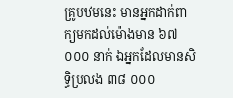គ្រូបឋមនេះ មានអ្នកដាក់ពាក្យមកដល់ម៉ោងមាន ៦៧ ០០០ នាក់ ឯអ្នកដែលមានសិទ្ធិប្រលង ៣៨ ០០០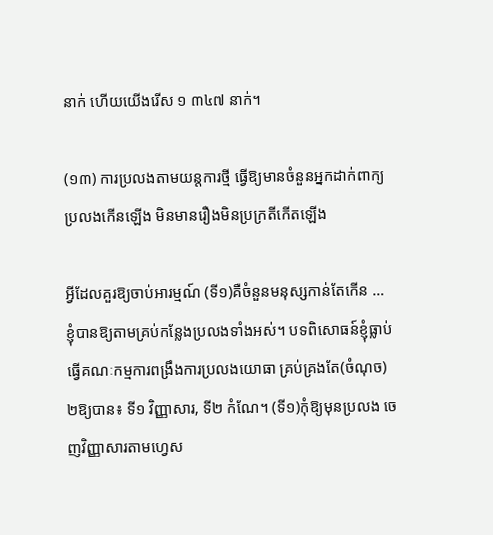នាក់ ហើយយើងរើស ១ ៣៤៧ នាក់។

(១៣) ការប្រលងតាមយន្តការថ្មី ធ្វើឱ្យមានចំនួនអ្នកដាក់ពាក្យប្រលងកើនឡើង មិនមានរឿងមិនប្រក្រតីកើតឡើង

អ្វីដែលគួរឱ្យចាប់អារម្មណ៍ (ទី១)គឺចំនួនមនុស្សកាន់តែកើន … ខ្ញុំបានឱ្យតាមគ្រប់កន្លែងប្រលងទាំងអស់។ បទពិសោធន៍ខ្ញុំធ្លាប់ធ្វើគណៈកម្មការពង្រឹងការប្រលងយោធា គ្រប់គ្រងតែ(ចំណុច) ២ឱ្យបាន៖ ទី១ វិញ្ញាសារ, ទី២ កំណែ។ (ទី១)កុំឱ្យមុនប្រលង ចេញវិញ្ញាសារតាមហ្វេស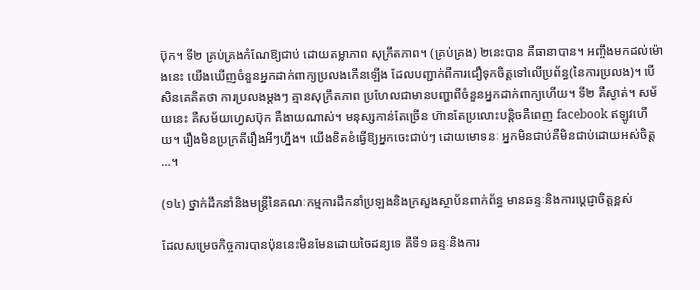ប៊ុក។ ទី២ គ្រប់គ្រងកំណែឱ្យជាប់ ដោយតម្លាភាព សុក្រឹតភាព។ (គ្រប់គ្រង) ២នេះបាន គឺធានាបាន។ អញ្ចឹងមកដល់ម៉ោងនេះ យើងឃើញចំនួនអ្នកដាក់ពាក្យប្រលងកើនឡើង ដែលបញ្ជាក់ពីការជឿទុកចិត្តទៅលើប្រព័ន្ធ(នៃការប្រលង)។ បើសិនគេគិតថា ការប្រលងម្ដងៗ គ្មានសុក្រឹតភាព ប្រហែលជាមានបញ្ហាពីចំនួនអ្នកដាក់ពាក្យហើយ។ ទី២ គឺស្ងាត់។ សម័យនេះ គឺសម័យហ្វេសប៊ុក គឺងាយណាស់។ មនុស្សកាន់តែច្រើន ហ៊ានតែប្រលោះបន្តិចគឺពេញ facebook ឥឡូវហើយ។ រឿងមិនប្រក្រតីរឿងអីៗហ្នឹង។ យើងខិតខំធ្វើឱ្យអ្នកចេះជាប់ៗ ដោយមោទនៈ អ្នកមិនជាប់គឺមិនជាប់ដោយអស់ចិត្ត …។

(១៤) ថ្នាក់ដឹកនាំនិងមន្ត្រីនៃគណៈកម្មការដឹកនាំប្រឡងនិងក្រសួងស្ថាប័នពាក់ព័ន្ធ មានឆន្ទៈនិងការប្ដេជ្ញាចិត្តខ្ពស់

ដែលសម្រេចកិច្ចការបានប៉ុននេះមិនមែនដោយចៃដន្យទេ គឺទី១ ឆន្ទៈនិងការ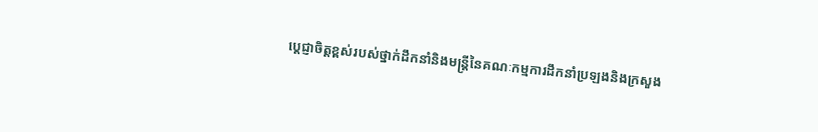ប្ដេជ្ញាចិត្តខ្ពស់របស់ថ្នាក់ដឹកនាំនិងមន្ត្រីនៃគណៈកម្មការដឹកនាំប្រឡងនិងក្រសួង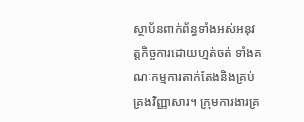ស្ថាប័នពាក់ព័ន្ធទាំងអស់អនុវត្តកិច្ចការដោយហ្មត់ចត់ ទាំងគណៈកម្មការតាក់តែងនិងគ្រប់គ្រងវិញ្ញាសារ។ ក្រុមការងារគ្រ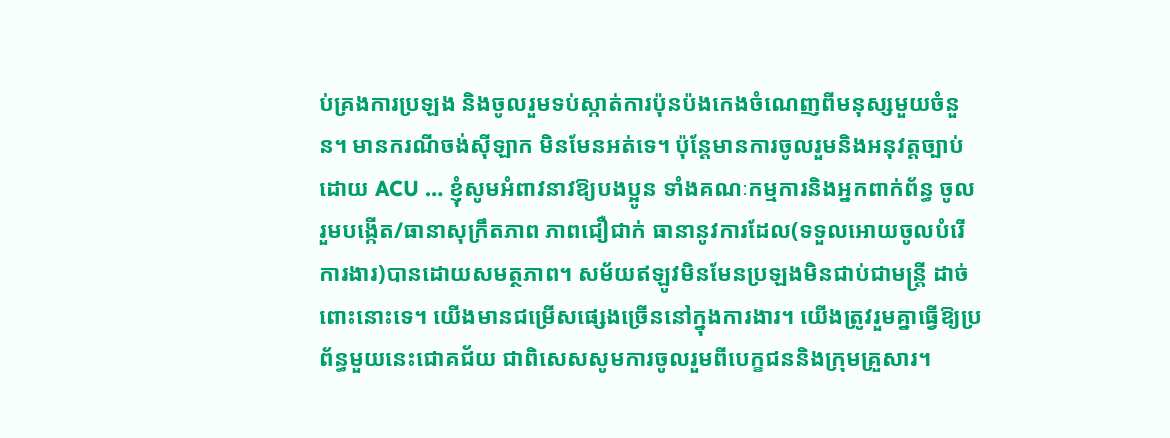ប់គ្រងការប្រឡង និងចូលរួមទប់ស្កាត់ការប៉ុនប៉ងកេងចំណេញពីមនុស្សមួយចំនួន។ មានករណីចង់ស៊ីឡាក មិនមែនអត់ទេ។ ប៉ុន្តែមានការចូលរួមនិងអនុវត្តច្បាប់ដោយ ACU … ខ្ញុំសូមអំពាវនាវឱ្យបងប្អូន ទាំងគណៈកម្មការនិងអ្នកពាក់ព័ន្ធ ចូលរួមបង្កើត/ធានាសុក្រឹតភាព ភាពជឿជាក់ ធានានូវការដែល(ទទួលអោយចូលបំរើការងារ)បានដោយសមត្ថភាព។ សម័យឥឡូវមិនមែនប្រឡងមិនជាប់ជាមន្ត្រី ដាច់ពោះនោះទេ។ យើងមានជម្រើសផ្សេងច្រើននៅក្នុងការងារ។ យើងត្រូវរួមគ្នាធ្វើឱ្យប្រព័ន្ធមួយនេះជោគជ័យ ជាពិសេសសូមការចូលរួមពីបេក្ខជននិងក្រុមគ្រួសារ។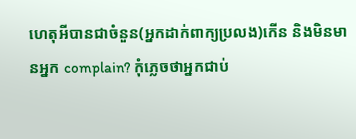ហេតុអីបានជាចំនួន(អ្នកដាក់ពាក្យប្រលង)កើន និងមិនមានអ្នក complain? កុំភ្លេចថាអ្នកជាប់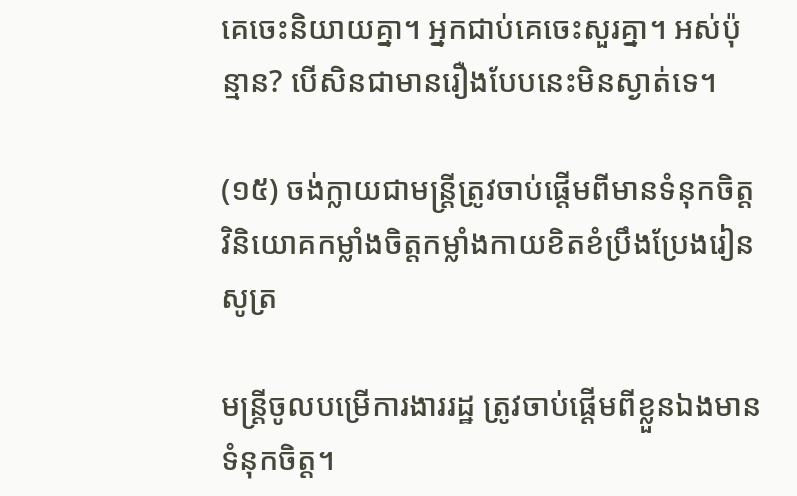គេចេះនិយាយគ្នា។ អ្នកជាប់គេចេះសួរគ្នា។ អស់ប៉ុន្មាន? បើសិនជាមានរឿងបែបនេះមិនស្ងាត់ទេ។

(១៥) ចង់ក្លាយជាមន្ត្រីត្រូវចាប់ផ្ដើមពីមានទំនុកចិត្ត វិនិយោគកម្លាំងចិត្តកម្លាំងកាយខិតខំប្រឹងប្រែងរៀនសូត្រ

មន្ត្រីចូលបម្រើការងាររដ្ឋ ត្រូវចាប់ផ្ដើមពីខ្លួនឯងមានទំនុកចិត្ត។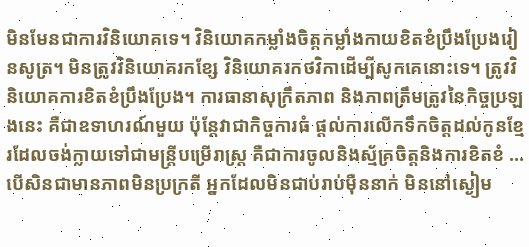មិនមែនជាការវិនិយោគទេ។ វិនិយោគកម្លាំងចិត្តកម្លាំងកាយខិតខំប្រឹងប្រែងរៀនសូត្រ។ មិនត្រូវវិនិយោគរកខ្សែ វិនិយោគរកថវិកាដើម្បីសូកគេនោះទេ។ ត្រូវវិនិយោគការខិតខំប្រឹងប្រែង។ ការធានាសុក្រឹតភាព និងភាពត្រឹមត្រូវនៃកិច្ចប្រឡងនេះ គឺជាឧទាហរណ៍មួយ ប៉ុន្តែវាជាកិច្ចការធំ ផ្តល់ការលើកទឹកចិត្តដល់កូនខ្មែរដែលចង់ក្លាយទៅជាមន្ត្រីបម្រើរាស្ត្រ គឺជាការចូលនិងស្ម័គ្រចិត្តនិងការខិតខំ … បើសិនជាមានភាពមិនប្រក្រតី អ្នកដែលមិនជាប់រាប់ម៉ឺននាក់ មិននៅស្ងៀម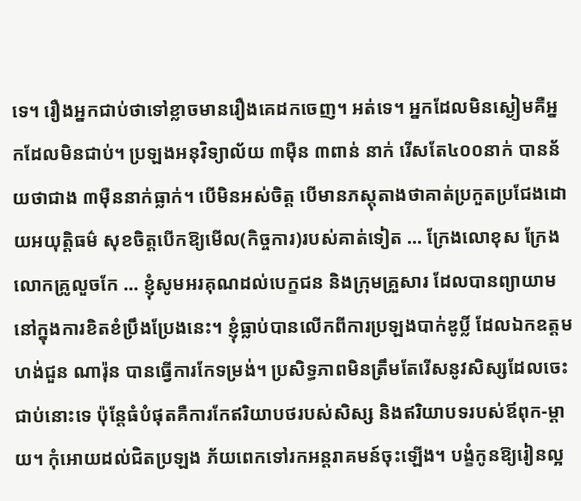ទេ។ រឿងអ្នកជាប់ថាទៅខ្លាចមានរឿងគេដកចេញ។ អត់ទេ។ អ្នកដែលមិនស្ងៀមគឺអ្នកដែលមិនជាប់។ ប្រឡងអនុវិទ្យាល័យ ៣ម៉ឺន ៣ពាន់ នាក់ រើសតែ៤០០នាក់ បានន័យថាជាង ៣ម៉ឺននាក់ធ្លាក់។ បើមិនអស់ចិត្ត បើមានភស្តុតាងថាគាត់ប្រកួតប្រជែងដោយអយុត្តិធម៌ សុខចិត្តបើកឱ្យមើល(កិច្ចការ)របស់គាត់ទៀត … ក្រែងលោខុស ក្រែងលោកគ្រូលួចកែ … ខ្ញុំសូមអរគុណដល់បេក្ខជន និងក្រុមគ្រួសារ ដែលបានព្យាយាមនៅក្នុងការខិតខំប្រឹងប្រែងនេះ។ ខ្ញុំធ្លាប់បានលើកពីការប្រឡងបាក់ឌូប្លិ៍ ដែលឯកឧត្តម ហង់ជួន ណារ៉ុន បានធ្វើការកែទម្រង់។ ប្រសិទ្ធភាពមិនត្រឹមតែរើសនូវសិស្សដែលចេះជាប់នោះទេ ប៉ុន្តែធំបំផុតគឺការកែឥរិយាបថរបស់សិស្ស និងឥរិយាបទរបស់ឪពុក-ម្ដាយ។ កុំអោយដល់ជិតប្រឡង ភ័យពេកទៅរកអន្តរាគមន៍ចុះឡើង។ បង្ខំកូនឱ្យរៀនល្អ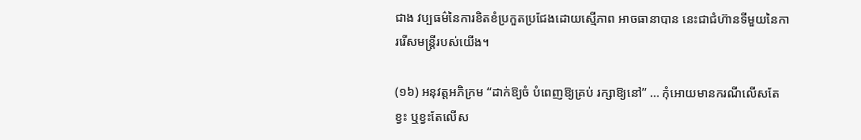ជាង វប្បធម៌នៃការខិតខំប្រកួតប្រជែងដោយស្មើភាព អាចធានាបាន នេះជាជំហ៊ានទីមួយនៃការរើសមន្ត្រីរបស់យើង។

(១៦) អនុវត្តអភិក្រម “ដាក់ឱ្យចំ បំពេញឱ្យគ្រប់ រក្សាឱ្យនៅ” … កុំអោយមានករណីលើសតែខ្វះ ឬខ្វះតែលើស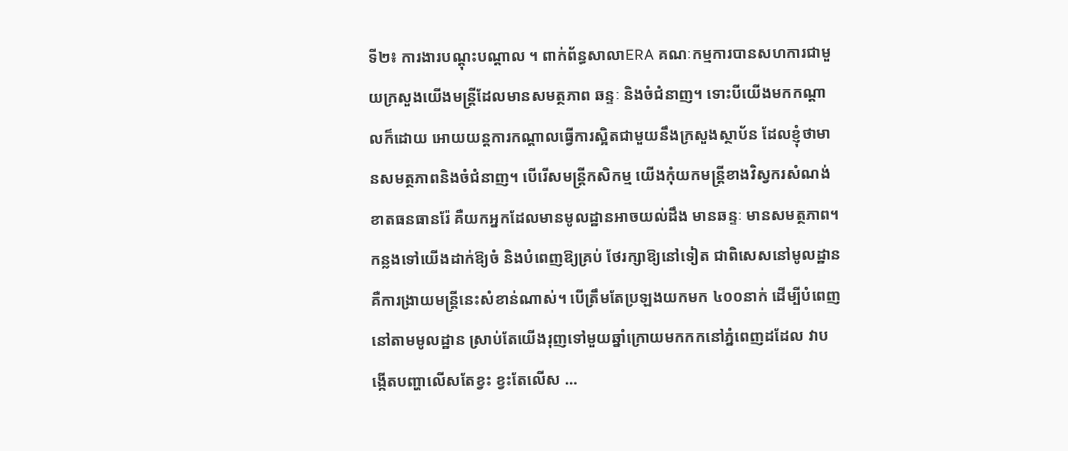ទី២៖ ការងារបណ្ដុះបណ្ដាល ។ ពាក់ព័ន្ធសាលាERA គណៈកម្មការបានសហការជាមួយក្រសួងយើងមន្ត្រីដែលមានសមត្ថភាព ឆន្ទៈ និងចំជំនាញ។ ទោះបីយើងមកកណ្ដាលក៏ដោយ អោយយន្តការកណ្ដាលធ្វើការស្អិតជាមួយនឹងក្រសួងស្ថាប័ន ដែលខ្ញុំថាមានសមត្ថភាពនិងចំជំនាញ។ បើរើសមន្ត្រីកសិកម្ម យើងកុំយកមន្ត្រីខាងវិស្វករសំណង់ ខាតធនធានរ៉ែ គឺយកអ្នកដែលមានមូលដ្ឋានអាចយល់ដឹង មានឆន្ទៈ មានសមត្ថភាព។ កន្លងទៅយើងដាក់ឱ្យចំ និងបំពេញឱ្យគ្រប់ ថែរក្សាឱ្យនៅទៀត ជាពិសេសនៅមូលដ្ឋានគឺការង្រាយមន្ត្រីនេះសំខាន់ណាស់។ បើត្រឹមតែប្រឡងយកមក ៤០០នាក់ ដើម្បីបំពេញនៅតាមមូលដ្ឋាន ស្រាប់តែយើងរុញទៅមួយឆ្នាំក្រោយមកកកនៅភ្នំពេញដដែល វាបង្កើតបញ្ហាលើសតែខ្វះ ខ្វះតែលើស …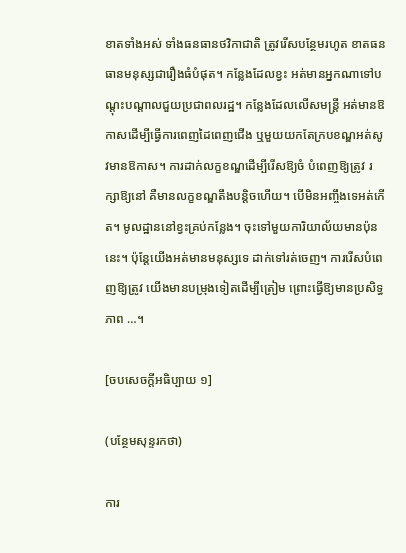ខាតទាំងអស់ ទាំងធនធានថវិកាជាតិ ត្រូវរើសបន្ថែមរហូត ខាតធនធានមនុស្សជារឿងធំបំផុត។ កន្លែងដែលខ្វះ អត់មានអ្នកណាទៅបណ្ដុះបណ្ដាលជួយប្រជាពលរដ្ឋ។ កន្លែងដែលលើសមន្ត្រី អត់មានឱកាសដើម្បីធ្វើការពេញដៃពេញជើង ឬមួយយកតែក្របខណ្ឌអត់សូវមានឱកាស។ ការដាក់លក្ខខណ្ឌដើម្បីរើសឱ្យចំ បំពេញឱ្យត្រូវ រក្សាឱ្យនៅ គឺមានលក្ខខណ្ឌតឹងបន្តិចហើយ។ បើមិនអញ្ចឹងទេអត់កើត។ មូលដ្ឋាននៅខ្វះគ្រប់កន្លែង។ ចុះទៅមួយការិយាល័យមានប៉ុននេះ។ ប៉ុន្តែយើងអត់មានមនុស្សទេ ដាក់ទៅរត់ចេញ។ ការរើសបំពេញឱ្យត្រូវ យើងមានបម្រុងទៀតដើម្បីត្រៀម ព្រោះធ្វើឱ្យមានប្រសិទ្ធភាព …។

[ចបសេចក្តីអធិប្បាយ ១]

(បន្ថែមសុន្ទរកថា)

ការ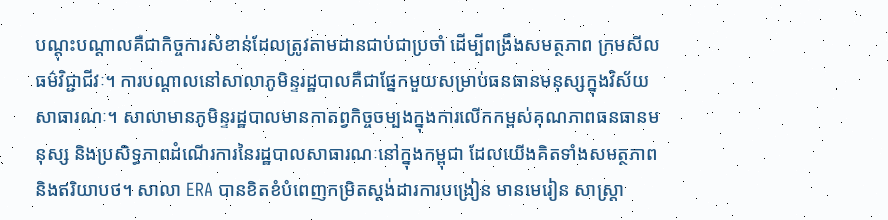បណ្ដុះបណ្ដាលគឺជាកិច្ចការសំខាន់ដែលត្រូវតាមដានជាប់ជាប្រចាំ ដើម្បីពង្រឹងសមត្ថភាព ក្រមសីលធម៌វិជ្ជាជីវៈ។ ការបណ្ដាលនៅសាលាភូមិន្ទរដ្ឋបាលគឺជាផ្នែកមួយសម្រាប់ធនធានមនុស្សក្នុងវិស័យសាធារណៈ។ សាលាមានភូមិន្ទរដ្ឋបាលមានកាតព្វកិច្ចចម្បងក្នុងការលើកកម្ពស់គុណភាពធនធានមនុស្ស និងប្រសិទ្ធភាពដំណើរការនៃរដ្ឋបាលសាធារណៈនៅក្នុងកម្ពុជា ដែលយើងគិតទាំងសមត្ថភាពនិងឥរិយាបថ។ សាលា ERA បានខិតខំបំពេញកម្រិតស្ដង់ដារការបង្រៀន មានមេរៀន សាស្ត្រា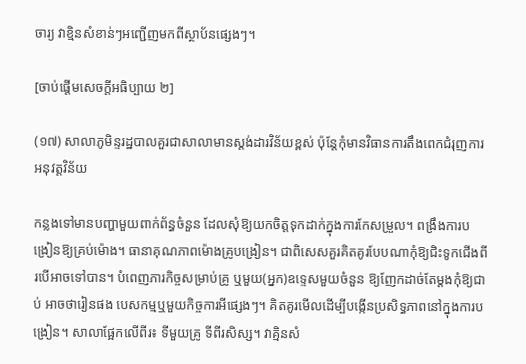ចារ្យ វាខ្មិនសំខាន់ៗអញ្ជើញមកពីស្ថាប័នផ្សេងៗ។

[ចាប់ផ្តើមសេចក្តីអធិប្បាយ ២]

(១៧) សាលាភូមិន្ទរដ្ឋបាលគួរជាសាលាមានស្ដង់ដារវិន័យខ្ពស់ ប៉ុន្តែកុំមានវិធានការតឹងពេកជំរុញការអនុវត្តវិន័យ

កន្លងទៅមានបញ្ហាមួយពាក់ព័ន្ធចំនួន ដែលសុំឱ្យយកចិត្តទុកដាក់ក្នុងការកែសម្រួល។ ពង្រឹងការបង្រៀនឱ្យគ្រប់ម៉ោង។ ធានាគុណភាពម៉ោងគ្រូបង្រៀន។ ជាពិសេសគួរគិតគូរបែបណាកុំឱ្យជិះទូកជើងពីរបើអាចទៅបាន។ បំពេញភារកិច្ចសម្រាប់គ្រូ ឬមួយ(អ្នក)ឧទ្ទេសមួយចំនួន ឱ្យញែកដាច់តែម្ដងកុំឱ្យជាប់ អាចថារៀនផង បេសកម្មឬមួយកិច្ចការអីផ្សេងៗ។ គិតគូរមើលដើម្បីបង្កើនប្រសិទ្ធភាពនៅក្នុងការបង្រៀន។ សាលាផ្អែកលើពីរ៖ ទីមួយគ្រូ ទីពីរសិស្ស។ វាគ្មិនសំ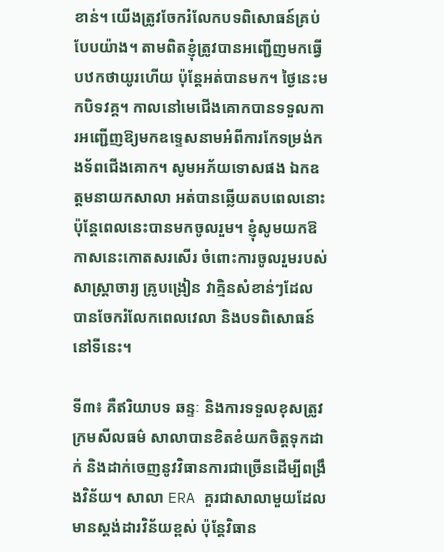ខាន់។ យើងត្រូវចែករំលែកបទពិសោធន៍គ្រប់បែបយ៉ាង។ តាមពិតខ្ញុំត្រូវបានអញ្ជើញមកធ្វើបឋកថាយូរហើយ ប៉ុន្តែអត់បានមក។ ថ្ងៃនេះមកបិទវគ្គ។ កាលនៅមេជើងគោកបានទទួលការអញ្ជើញឱ្យមកឧទ្ទេសនាមអំពីការកែទម្រង់កងទ័ពជើងគោក។ សូមអភ័យទោសផង ឯកឧត្តមនាយកសាលា អត់បានឆ្លើយតបពេលនោះ ប៉ុន្តែពេលនេះបានមកចូលរួម។ ខ្ញុំសូមយកឱកាសនេះកោតសរសើរ ចំពោះការចូលរួមរបស់សាស្ត្រាចារ្យ គ្រូបង្រៀន វាគ្មិនសំខាន់ៗដែលបានចែករំលែកពេលវេលា និងបទពិសោធន៍នៅទីនេះ។

ទី៣៖ គឺឥរិយាបទ ឆន្ទៈ និងការទទួលខុសត្រូវ ក្រមសីលធម៌ សាលាបានខិតខំយកចិត្តទុកដាក់ និងដាក់ចេញនូវវិធានការជាច្រើនដើម្បីពង្រឹងវិន័យ។ សាលា ERA គួរជាសាលាមួយដែលមានស្ដង់ដារវិន័យខ្ពស់ ប៉ុន្តែវិធាន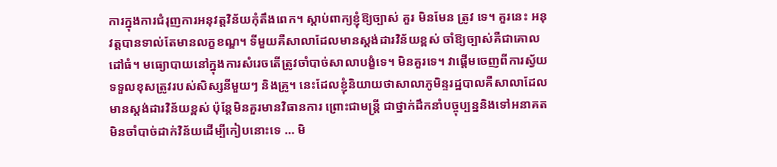ការក្នុងការជំរុញការអនុវត្តវិន័យកុំតឹងពេក។ ស្ដាប់ពាក្យខ្ញុំឱ្យច្បាស់ គួរ មិនមែន ត្រូវ ទេ។ គួរនេះ អនុវត្តបានទាល់តែមានលក្ខខណ្ឌ។ ទីមួយគឺសាលាដែលមានស្ដង់ដារវិន័យខ្ពស់ ចាំឱ្យច្បាស់គឺជាគោលដៅធំ។ មធ្យោបាយនៅក្នុងការសំរេចតើត្រូវចាំបាច់សាលាបង្ខំទេ។ មិនគួរទេ។ វាផ្ដើមចេញពីការស្វ័យទទួលខុសត្រូវរបស់សិស្សនីមួយៗ និងគ្រូ។ នេះដែលខ្ញុំនិយាយថាសាលាភូមិន្ទរដ្ឋបាលគឺសាលាដែលមានស្ដង់ដារវិន័យខ្ពស់ ប៉ុន្តែមិនគួរមានវិធានការ ព្រោះជាមន្ត្រី ជាថ្នាក់ដឹកនាំបច្ចុប្បន្ននិងទៅអនាគត មិនចាំបាច់ដាក់វិន័យដើម្បីកៀបនោះទេ … មិ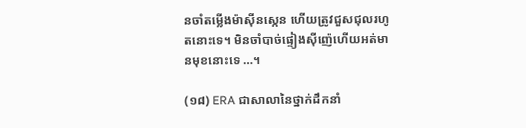នចាំតម្លើងម៉ាស៊ីនស្កេន ហើយត្រូវជួសជុលរហូតនោះទេ។ មិនចាំបាច់ផ្ទៀងស៊ីញ៉េហើយអត់មានមុខនោះទេ …។

(១៨) ERA ជាសាលានៃថ្នាក់ដឹកនាំ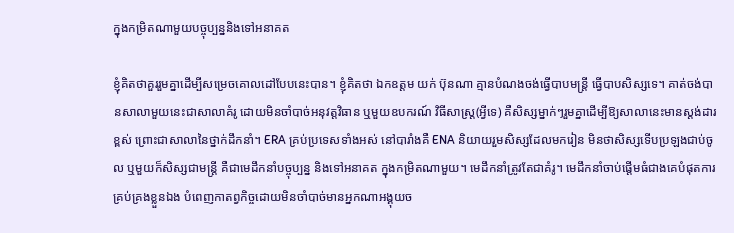ក្នុងកម្រិតណាមួយបច្ចុប្បន្ននិងទៅអនាគត

ខ្ញុំគិតថាគួររួមគ្នាដើម្បីសម្រេចគោលដៅបែបនេះបាន។ ខ្ញុំគិតថា ឯកឧត្តម យក់ ប៊ុនណា គ្មានបំណងចង់ធ្វើបាបមន្ត្រី ធ្វើបាបសិស្សទេ។ គាត់ចង់បានសាលាមួយនេះជាសាលាគំរូ ដោយមិនចាំបាច់អនុវត្តវិធាន ឬមួយឧបករណ៍ វិធីសាស្រ្ត(អ្វីទេ) គឺសិស្សម្នាក់ៗរួមគ្នាដើម្បីឱ្យសាលានេះមានស្តង់ដារខ្ពស់ ព្រោះជាសាលានៃថ្នាក់ដឹកនាំ។ ERA គ្រប់ប្រទេសទាំងអស់ នៅបារាំងគឺ ENA និយាយរួមសិស្សដែលមករៀន មិនថាសិស្សទើបប្រឡងជាប់ចូល ឬមួយក៏សិស្សជាមន្ត្រី គឺជាមេដឹកនាំបច្ចុប្បន្ន និងទៅអនាគត ក្នុងកម្រិតណាមួយ។ មេដឹកនាំត្រូវតែជាគំរូ។ មេដឹកនាំចាប់ផ្តើមធំជាងគេបំផុតការគ្រប់គ្រងខ្លួនឯង បំពេញកាតព្វកិច្ចដោយមិនចាំបាច់មានអ្នកណាអង្គុយច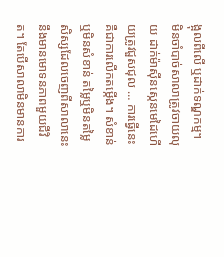ង្អុលពីលើ ឬដាក់ទណ្ឌកម្ម។ មិនចាំបាច់សាលាត្រូវចាយលុយ ដាក់ម៉ាស៊ីនស្កេនមេដៃហើយត្រូវជួសជុល … ការធ្វើនេះគឺជាការលើកតម្កើង។ សំខាន់ឬមិនសំខាន់ តម្លៃឬមិនតម្លៃ សិស្សដែលចេញពីសាលានេះនឹងមានមោទនភាពមួយជីវិត។ តែបើសាលាមិនមានការ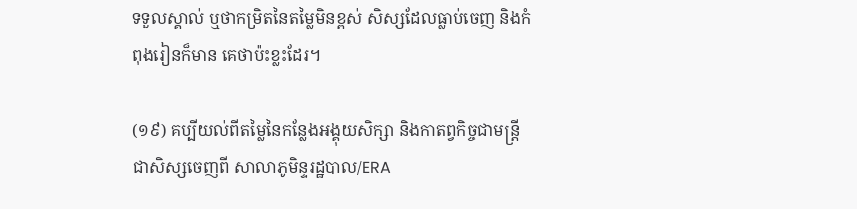ទទួលស្គាល់ ឬថាកម្រិតនៃតម្លៃមិនខ្ពស់ សិស្សដែលធ្លាប់ចេញ និងកំពុងរៀនក៏មាន គេថាប៉ះខ្លះដែរ។

(១៩) គប្បីយល់ពីតម្លៃនៃកន្លែងអង្គុយសិក្សា និងកាតព្វកិច្ចជាមន្ត្រី ជាសិស្សចេញពី សាលាភូមិន្ទរដ្ឋបាល/ERA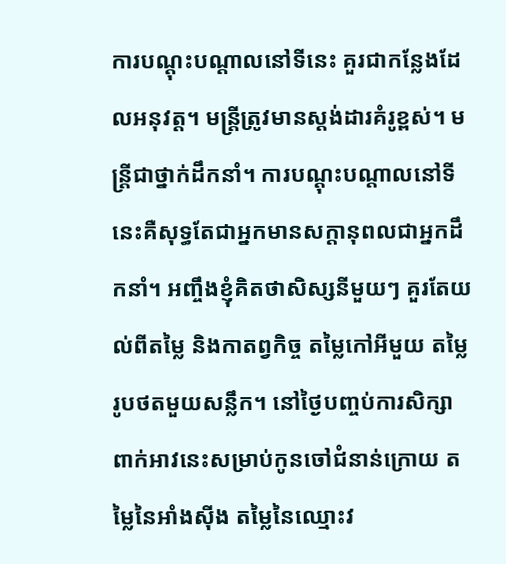ការបណ្តុះបណ្តាលនៅទីនេះ គួរជាកន្លែងដែលអនុវត្ត។ មន្ត្រីត្រូវមានស្តង់ដារគំរូខ្ពស់។ មន្ត្រីជាថ្នាក់ដឹកនាំ។ ការបណ្តុះបណ្តាលនៅទីនេះគឺសុទ្ធតែជាអ្នកមានសក្តានុពលជាអ្នកដឹកនាំ។ អញ្ចឹងខ្ញុំគិតថាសិស្សនីមួយៗ គួរតែយល់ពីតម្លៃ និងកាតព្វកិច្ច តម្លៃកៅអីមួយ តម្លៃរូបថតមួយសន្លឹក។ នៅថ្ងៃបញ្ចប់ការសិក្សា ពាក់អាវនេះសម្រាប់កូនចៅជំនាន់ក្រោយ តម្លៃនៃអាំងស៊ីង តម្លៃនៃឈ្មោះវ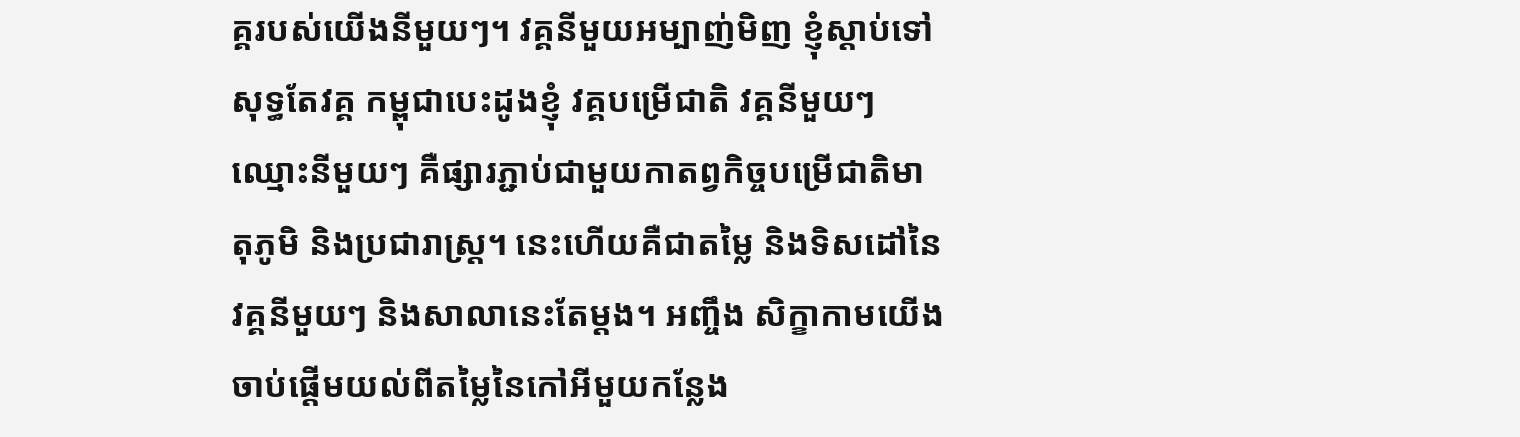គ្គរបស់យើងនីមួយៗ។ វគ្គនីមួយអម្បាញ់មិញ ខ្ញុំស្តាប់ទៅសុទ្ធតែវគ្គ កម្ពុជាបេះដូងខ្ញុំ វគ្គបម្រើជាតិ វគ្គនីមួយៗ ឈ្មោះនីមួយៗ គឺផ្សារភ្ជាប់ជាមួយកាតព្វកិច្ចបម្រើជាតិមាតុភូមិ និងប្រជារាស្ត្រ។ នេះហើយគឺជាតម្លៃ និងទិសដៅនៃវគ្គនីមួយៗ និងសាលានេះតែម្តង។ អញ្ចឹង សិក្ខាកាមយើងចាប់ផ្តើមយល់ពីតម្លៃនៃកៅអីមួយកន្លែង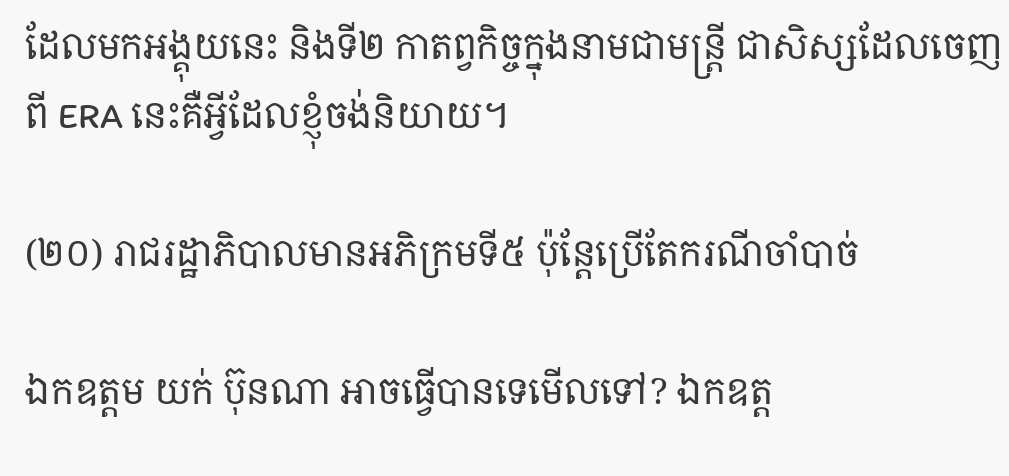ដែលមកអង្គុយនេះ និងទី២ កាតព្វកិច្ចក្នុងនាមជាមន្ត្រី ជាសិស្សដែលចេញពី ERA នេះគឺអ្វីដែលខ្ញុំចង់និយាយ។

(២០) រាជរដ្ឋាភិបាលមានអភិក្រមទី៥ ប៉ុន្តែប្រើតែករណីចាំបាច់

ឯកឧត្តម យក់ ប៊ុនណា អាចធ្វើបានទេមើលទៅ? ឯកឧត្ត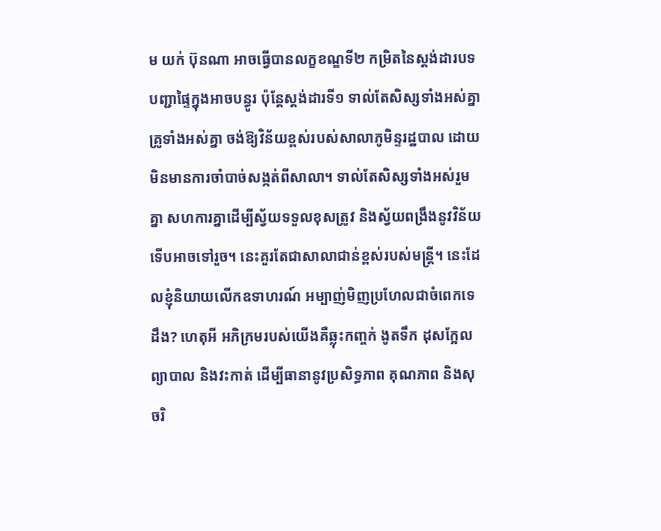ម យក់ ប៊ុនណា អាចធ្វើបានលក្ខខណ្ឌទី២ កម្រិតនៃស្តង់ដារបទបញ្ជាផ្ទៃក្នុងអាចបន្ធូរ ប៉ុន្តែស្តង់ដារទី១ ទាល់តែសិស្សទាំងអស់គ្នា គ្រូទាំងអស់គ្នា ចង់ឱ្យវិន័យខ្ពស់របស់សាលាភូមិន្ទរដ្ឋបាល ដោយមិនមានការចាំបាច់សង្កត់ពីសាលា។ ទាល់តែសិស្សទាំងអស់រួមគ្នា សហការគ្នាដើម្បីស្វ័យទទួលខុសត្រូវ និងស្វ័យពង្រឹងនូវវិន័យទើបអាចទៅរួច។ នេះគួរតែជាសាលាជាន់ខ្ពស់របស់មន្ត្រី។ នេះដែលខ្ញុំនិយាយលើកឧទាហរណ៍ អម្បាញ់មិញប្រហែលជាចំពេកទេដឹង? ហេតុអី អភិក្រមរបស់យើងគឺឆ្លុះកញ្ចក់ ងូតទឹក ដុសក្អែល ព្យាបាល និងវះកាត់ ដើម្បីធានានូវប្រសិទ្ធភាព គុណភាព និងសុចរិ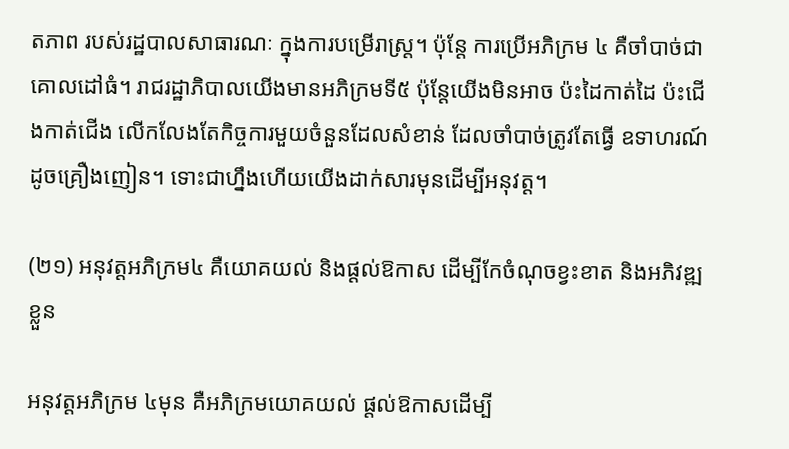តភាព របស់រដ្ឋបាលសាធារណៈ ក្នុងការបម្រើរាស្ត្រ។ ប៉ុន្តែ ការប្រើអភិក្រម ៤ គឺចាំបាច់ជាគោលដៅធំ។ រាជរដ្ឋាភិបាលយើងមានអភិក្រមទី៥ ប៉ុន្តែយើងមិនអាច ប៉ះដៃកាត់ដៃ ប៉ះជើងកាត់ជើង លើកលែងតែកិច្ចការមួយចំនួនដែលសំខាន់ ដែលចាំបាច់ត្រូវតែធ្វើ ឧទាហរណ៍ដូចគ្រឿងញៀន។ ទោះជាហ្នឹងហើយយើងដាក់សារមុនដើម្បីអនុវត្ត។

(២១) អនុវត្តអភិក្រម៤ គឺយោគយល់ និងផ្តល់ឱកាស ដើម្បីកែចំណុចខ្វះខាត និងអភិវឌ្ឍខ្លួន

អនុវត្តអភិក្រម ៤មុន គឺអភិក្រមយោគយល់ ផ្តល់ឱកាសដើម្បី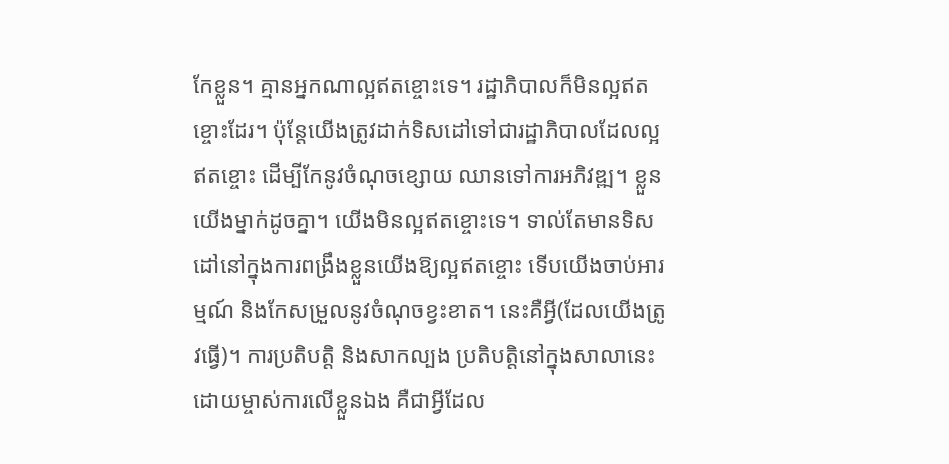កែខ្លួន។ គ្មានអ្នកណាល្អឥតខ្ចោះទេ។ រដ្ឋាភិបាលក៏មិនល្អឥតខ្ចោះដែរ។ ប៉ុន្តែយើងត្រូវដាក់ទិសដៅទៅជារដ្ឋាភិបាលដែលល្អឥតខ្ចោះ ដើម្បីកែនូវចំណុចខ្សោយ ឈានទៅការអភិវឌ្ឍ។ ខ្លួនយើងម្នាក់ដូចគ្នា។ យើងមិនល្អឥតខ្ចោះទេ។ ទាល់តែមានទិសដៅនៅក្នុងការពង្រឹងខ្លួនយើងឱ្យល្អឥតខ្ចោះ ទើបយើងចាប់អារម្មណ៍ និងកែសម្រួលនូវចំណុចខ្វះខាត។ នេះគឺអ្វី(ដែលយើងត្រូវធ្វើ)។ ការប្រតិបត្តិ និងសាកល្បង ប្រតិបត្តិនៅក្នុងសាលានេះដោយម្ចាស់ការលើខ្លួនឯង គឺជាអ្វីដែល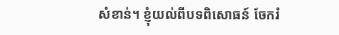សំខាន់។ ខ្ញុំយល់ពីបទពិសោធន៍ ចែករំ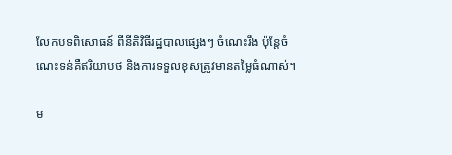លែកបទពិសោធន៍ ពីនីតិវិធីរដ្ឋបាលផ្សេងៗ ចំណេះរឹង ប៉ុន្តែចំណេះទន់គឺឥរិយាបថ និងការទទួលខុសត្រូវមានតម្លៃធំណាស់។

ម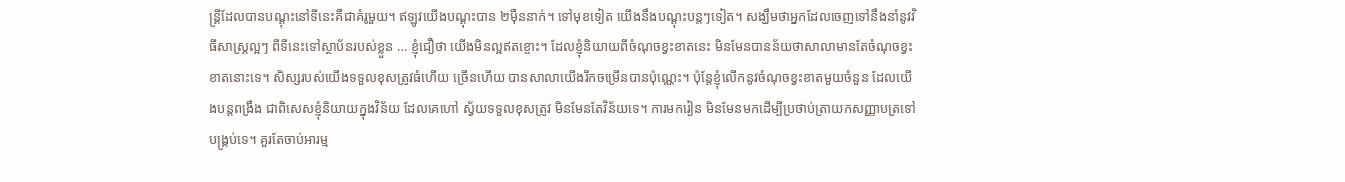ន្ត្រីដែលបានបណ្តុះនៅទីនេះគឺជាគំរូមួយ។ ឥឡូវយើងបណ្តុះបាន ២ម៉ឺននាក់។ ទៅមុខទៀត យើងនឹងបណ្តុះបន្តៗទៀត។ សង្ឃឹមថាអ្នកដែលចេញទៅនឹងនាំនូវវិធីសាស្ត្រល្អៗ ពីទីនេះទៅស្ថាប័នរបស់ខ្លួន … ខ្ញុំជឿថា យើងមិនល្អឥតខ្ចោះ។ ដែលខ្ញុំនិយាយពីចំណុចខ្វះខាតនេះ មិនមែនបានន័យថាសាលាមានតែចំណុចខ្វះខាតនោះទេ។ សិស្សរបស់យើងទទួលខុសត្រូវធំហើយ ច្រើនហើយ បានសាលាយើងរីកចម្រើនបានប៉ុណ្ណេះ។ ប៉ុន្តែខ្ញុំលើកនូវចំណុចខ្វះខាតមួយចំនួន ដែលយើងបន្តពង្រឹង ជាពិសេសខ្ញុំនិយាយក្នុងវិន័យ ដែលគេហៅ ស្វ័យទទួលខុសត្រូវ មិនមែនតែវិន័យទេ។ ការមករៀន មិនមែនមកដើម្បីប្រថាប់ត្រាយកសញ្ញាបត្រទៅបង្គ្រប់ទេ។ គួរតែចាប់អារម្ម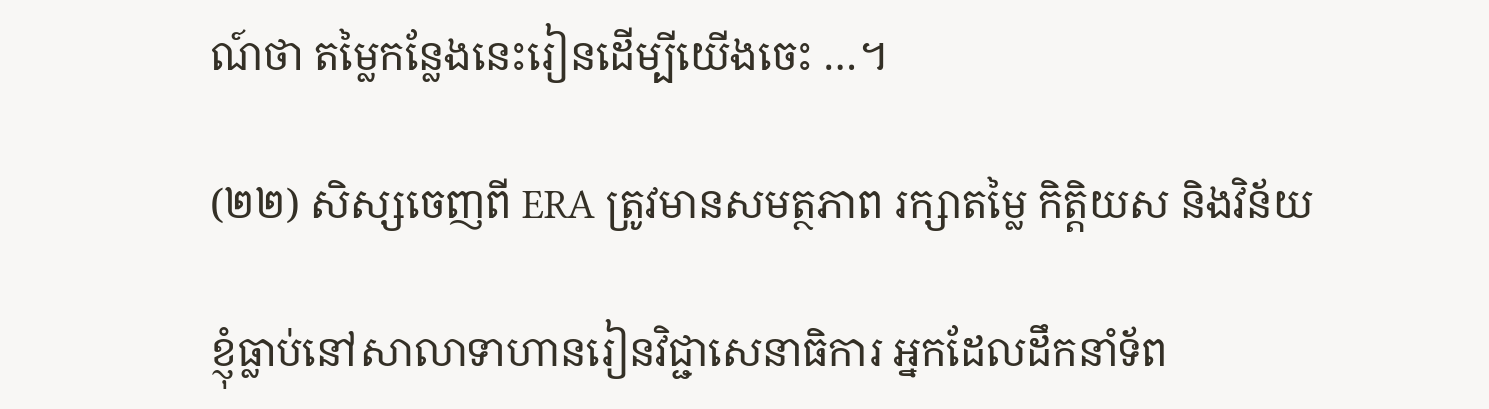ណ៍ថា តម្លៃកន្លែងនេះរៀនដើម្បីយើងចេះ …។

(២២) សិស្សចេញពី ERA ត្រូវមានសមត្ថភាព រក្សាតម្លៃ កិត្តិយស និងវិន័យ

ខ្ញុំធ្លាប់នៅសាលាទាហានរៀនវិជ្ជាសេនាធិការ អ្នកដែលដឹកនាំទ័ព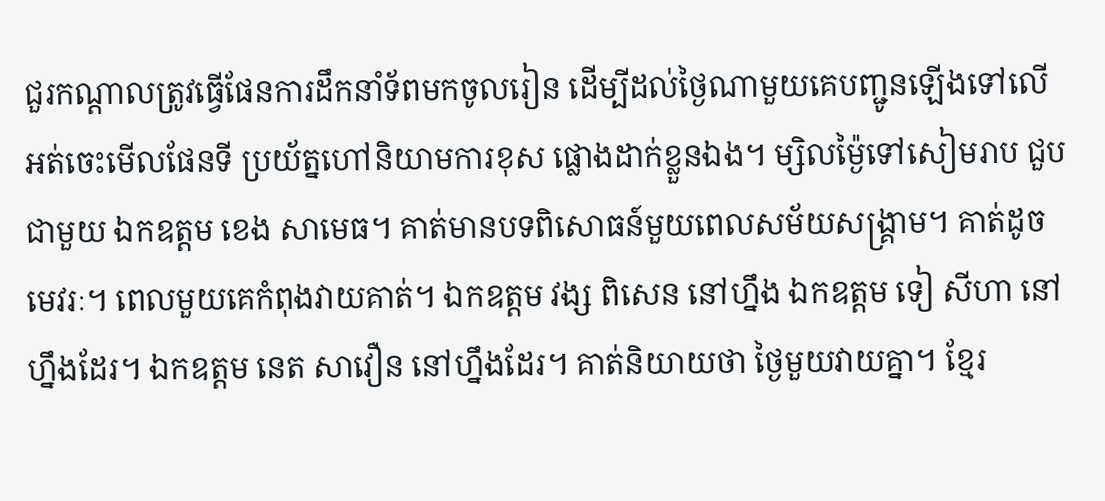ជួរកណ្តាលត្រូវធ្វើផែនការដឹកនាំទ័ពមកចូលរៀន ដើម្បីដល់ថ្ងៃណាមួយគេបញ្ជូនឡើងទៅលើអត់ចេះមើលផែនទី ប្រយ័ត្នហៅនិយាមការខុស ផ្លោងដាក់ខ្លួនឯង។ ម្សិលម្ង៉ៃទៅសៀមរាប ជួបជាមួយ ឯកឧត្តម ខេង សាមេធ។ គាត់មានបទពិសោធន៍មួយពេលសម័យសង្គ្រាម។ គាត់ដូចមេវរៈ។ ពេលមួយគេកំពុងវាយគាត់។ ឯកឧត្តម វង្ស ពិសេន នៅហ្នឹង ឯកឧត្តម ទៀ សីហា នៅហ្នឹងដែរ។ ឯកឧត្តម នេត សាវឿន នៅហ្នឹងដែរ។ គាត់និយាយថា ថ្ងៃមួយវាយគ្នា។ ខ្មែរ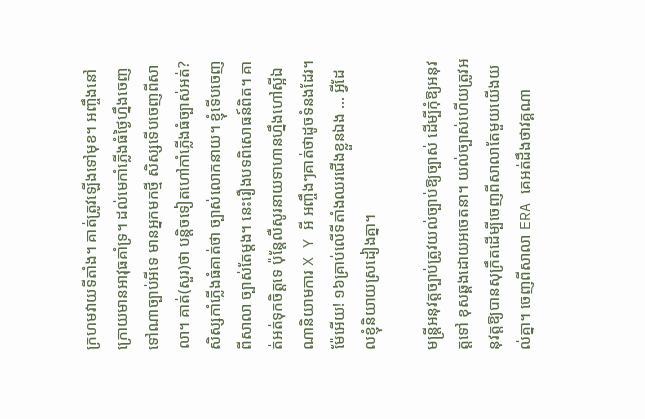ក្រហមវាយទីតាំង។ គាត់ត្រូវឡើងទៅមុខ។ អញ្ចឹងនៅក្រោយមានអាវុធគាំទ្រ។ ដល់មេកាំភ្លើងធំថ្ងៃហ្នឹងចេញទៅណាច្បាប់អីទេ មានអ្នកមកថ្មី សិស្សទើបចេញពីសាលា។ គាត់(សួរ)ថា បន្តិចទៀតហៅកាំភ្លើងធំច្បាស់អត់? សិស្សកាំភ្លើងធំគាត់ថា ច្បាស់លោកនាយ។ ខ្ញុំទើបចេញពីសាលា ច្បាស់តែម្តង។ នេះរឿងបទពិសោធន៍ពិត។ គាត់អត់ទុកចិត្តទេ ប៉ុន្តែលឺសូរនាយទាហានហ្នឹងហៅស្អីឯណានិយាមការ X Y អី អញ្ចឹងៗគាត់ថាដូចទំនងដែរ។ ម៉ែអើយ! ១៦គ្រាប់លើទីតាំងឈរជើងខ្លួនឯង … អ្វីដែលខ្ញុំនិយាយស្រដៀងគ្នា។

មន្ត្រីអនុវត្តច្បាប់ត្រូវយល់ច្បាប់ឱ្យច្បាស់ ដើម្បីកុំឱ្យអនុវត្តទៅ ខុសឆ្គងដោយអចេតនា។ យល់ច្បាស់ហើយត្រូវអនុវត្តឱ្យបានសុក្រឹតដើម្បីចេញពីសាលាតែមួយយើងយល់គ្នា។ ចេញពីសាលា ERA គេអត់ដឹងថាវគ្គណា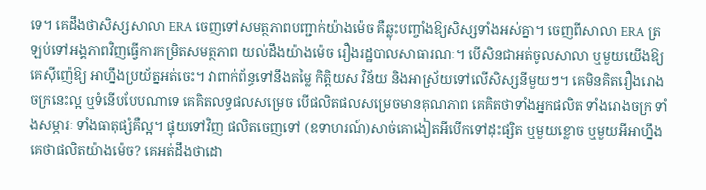ទេ។ គេដឹងថាសិស្សសាលា ERA ចេញទៅសមត្ថភាពបញ្ជាក់យ៉ាងម៉េច គឺឆ្លុះបញ្ចាំងឱ្យសិស្សទាំងអស់គ្នា។ ចេញពីសាលា ERA ត្រឡប់ទៅអង្គភាពវិញធ្វើការកម្រិតសមត្ថភាព យល់ដឹងយ៉ាងម៉េច រឿងរដ្ឋបាលសាធារណៈ។ បើសិនជាអត់ចូលសាលា ឬមួយយើងឱ្យគេស៊ីញ៉េឱ្យ អាហ្នឹងប្រយ័ត្នអត់ចេះ។ វាពាក់ព័ន្ធទៅនឹងតម្លៃ កិត្តិយស វិន័យ និងអាស្រ័យទៅលើសិស្សនីមួយៗ។ គេមិនគិតរឿងរោងចក្រនេះល្អ ឬទំនើបបែបណាទេ គេគិតលទ្ធផលសម្រេច បើផលិតផលសម្រេចមានគុណភាព គេគិតថាទាំងអ្នកផលិត ទាំងរោងចក្រ ទាំងសម្ភារៈ ទាំងធាតុផ្សំគឺល្អ។ ផ្ទុយទៅវិញ ផលិតចេញទៅ (ឧទាហរណ៍)សាច់គោងៀតអីបើកទៅដុះផ្សិត ឬមួយខ្លោច ឬមួយអីអាហ្នឹងគេថាផលិតយ៉ាងម៉េច? គេអត់ដឹងថាដោ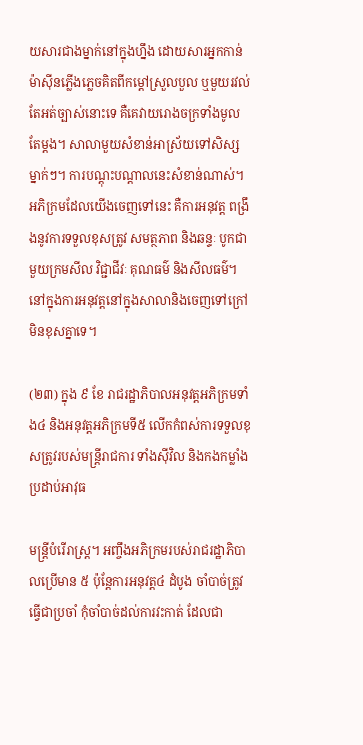យសារជាងម្នាក់នៅក្នុងហ្នឹង ដោយសារអ្នកកាន់ម៉ាស៊ីនភ្លើងភ្លេចគិតពីកម្តៅស្រួលបួល ឬមួយរវល់តែអត់ច្បាស់នោះទេ គឺគេវាយរោងចក្រទាំងមូលតែម្តង។ សាលាមួយសំខាន់អាស្រ័យទៅសិស្សម្នាក់ៗ។ ការបណ្ដុះបណ្ដាលនេះសំខាន់ណាស់។ អភិក្រមដែលយើងចេញទៅនេះ គឺការអនុវត្ដ ពង្រឹងនូវការទទួលខុសត្រូវ សមត្ថភាព និងឆន្ទៈ បូកជាមួយក្រមសីល វិជ្ជាជីវៈ គុណធម៌ និងសីលធម៌។ នៅក្នុងការអនុវត្ដនៅក្នុងសាលានិងចេញទៅក្រៅមិនខុសគ្នាទេ។

(២៣) ក្នុង ៩ ខែ រាជរដ្ឋាភិបាលអនុវត្ដអភិក្រមទាំង៤ និងអនុវត្ដអភិក្រមទី៥ លើកកំពស់ការទទួលខុសត្រូវរបស់មន្ដ្រីរាជការ ទាំងស៊ីវិល និងកងកម្លាំងប្រដាប់អាវុធ

មន្ដ្រីបំរើរាស្ដ្រ។ អញ្ចឹងអភិក្រមរបស់រាជរដ្ឋាភិបាលប្រើមាន ៥ ប៉ុន្ដែការអនុវត្ដ៤ ដំបូង ចាំបាច់ត្រូវធ្វើជាប្រចាំ កុំចាំបាច់ដល់ការវះកាត់ ដែលជា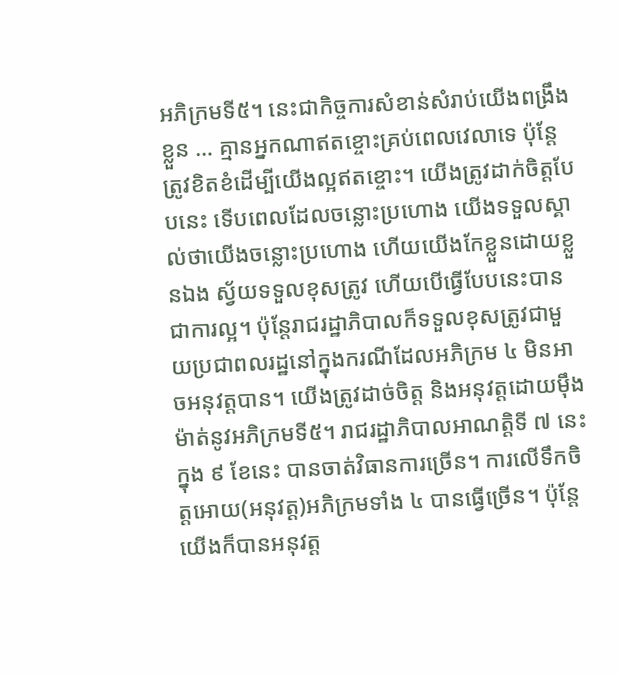អភិក្រមទី៥។ នេះជាកិច្ចការសំខាន់សំរាប់យើងពង្រឹងខ្លួន … គ្មានអ្នកណាឥតខ្ចោះគ្រប់ពេលវេលាទេ ប៉ុន្ដែត្រូវខិតខំដើម្បីយើងល្អឥតខ្ចោះ។ យើងត្រូវដាក់ចិត្តបែបនេះ ទើបពេលដែលចន្លោះប្រហោង យើងទទួលស្គាល់ថាយើងចន្លោះប្រហោង ហើយយើងកែខ្លួនដោយខ្លួនឯង ស្វ័យទទួលខុសត្រូវ ហើយបើធ្វើបែបនេះបានជាការល្អ។ ប៉ុន្ដែរាជរដ្ឋាភិបាលក៏ទទួលខុសត្រូវជាមួយប្រជាពលរដ្ឋនៅក្នុងករណីដែលអភិក្រម ៤ មិនអាចអនុវត្ដបាន។ យើងត្រូវដាច់ចិត្ត និងអនុវត្ដដោយម៉ឹងម៉ាត់នូវអភិក្រមទី៥។ រាជរដ្ឋាភិបាលអាណត្ដិទី ៧ នេះ ក្នុង ៩ ខែនេះ បានចាត់វិធានការច្រើន។ ការលើទឹកចិត្តអោយ(អនុវត្ដ)អភិក្រមទាំង ៤ បានធ្វើច្រើន។ ប៉ុន្ដែយើងក៏បានអនុវត្ដ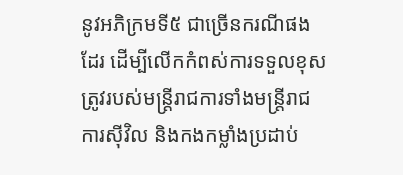នូវអភិក្រមទី៥ ជាច្រើនករណីផងដែរ ដើម្បីលើកកំពស់ការទទួលខុសត្រូវរបស់មន្ដ្រីរាជការទាំងមន្ដ្រីរាជការស៊ីវិល និងកងកម្លាំងប្រដាប់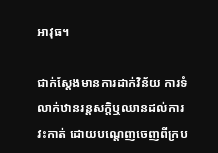អាវុធ។

ជាក់ស្ដែងមានការដាក់វិន័យ ការទំលាក់ឋានរន្ដសក្ដិឬឈានដល់ការវះកាត់ ដោយបណ្ដេញចេញពីក្រប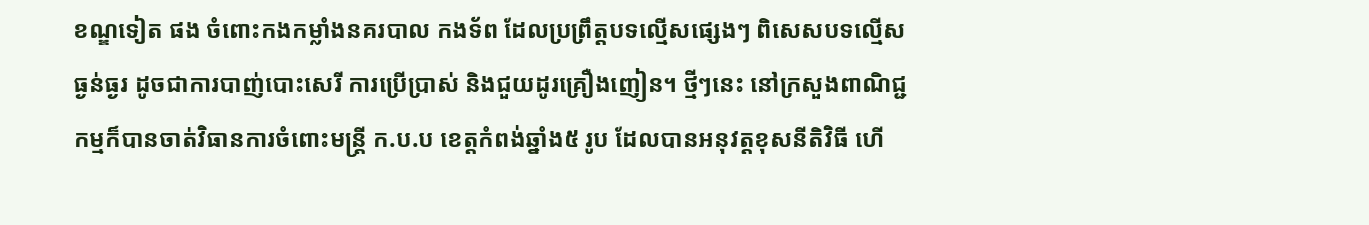ខណ្ឌទៀត ផង ចំពោះកងកម្លាំងនគរបាល កងទ័ព ដែលប្រព្រឹត្តបទល្មើសផ្សេងៗ ពិសេសបទល្មើសធ្ងន់ធ្ងរ ដូចជាការបាញ់បោះសេរី ការប្រើប្រាស់ និងជួយដូរគ្រឿងញៀន។ ថ្មីៗនេះ នៅក្រសួងពាណិជ្ជកម្មក៏បានចាត់វិធានការចំពោះមន្ដ្រី ក.ប.ប ខេត្តកំពង់ឆ្នាំង៥ រូប ដែលបានអនុវត្ដខុសនីតិវិធី ហើ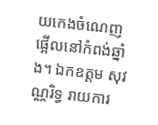យកេងចំណេញ ផ្អើលនៅកំពង់ឆ្នាំង។ ឯកឧត្តម សុវណ្ណរិទ្ធ រាយការ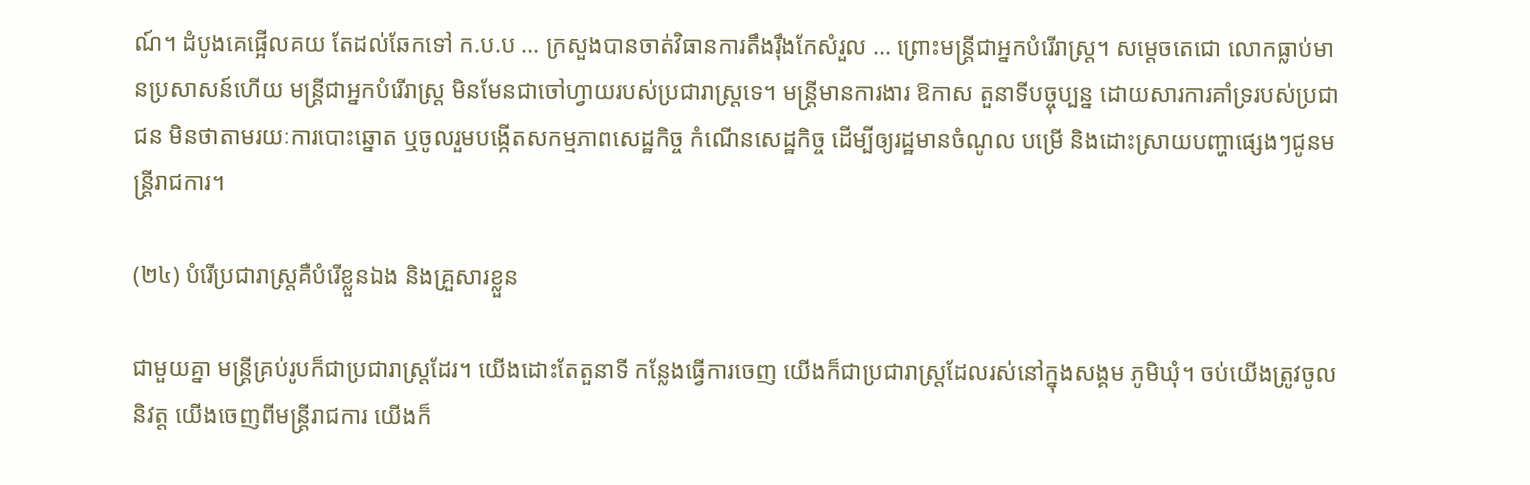ណ៍។ ដំបូងគេផ្អើលគយ តែដល់ឆែកទៅ ក.ប.ប … ក្រសួងបានចាត់វិធានការតឹងរ៉ឹងកែសំរួល … ព្រោះមន្ដ្រីជាអ្នកបំរើរាស្រ្ដ។ សម្ដេចតេជោ លោកធ្លាប់មានប្រសាសន៍ហើយ មន្ដ្រីជាអ្នកបំរើរាស្ដ្រ មិនមែនជាចៅហ្វាយរបស់ប្រជារាស្ដ្រទេ។ មន្ដ្រីមានការងារ ឱកាស តួនាទីបច្ចុប្បន្ន ដោយសារការគាំទ្ររបស់ប្រជាជន មិនថាតាមរយៈការបោះឆ្នោត ឬចូលរួមបង្កើតសកម្មភាពសេដ្ឋកិច្ច កំណើនសេដ្ឋកិច្ច ដើម្បីឲ្យរដ្ឋមានចំណូល បម្រើ និងដោះស្រាយបញ្ហាផ្សេងៗជូនមន្ដ្រីរាជការ។

(២៤) បំរើប្រជារាស្ដ្រគឺបំរើខ្លួនឯង និងគ្រួសារខ្លួន

ជាមួយគ្នា មន្ដ្រីគ្រប់រូបក៏ជាប្រជារាស្ដ្រដែរ។ យើងដោះតែតួនាទី កន្លែងធ្វើការចេញ យើងក៏ជាប្រជារាស្ដ្រដែលរស់នៅក្នុងសង្គម ភូមិឃុំ។ ចប់យើងត្រូវចូលនិវត្ដ យើងចេញពីមន្ដ្រីរាជការ យើងក៏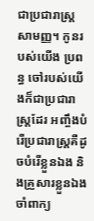ជាប្រជារាស្ដ្រសាមញ្ញ។ កូនរបស់យើង ប្រពន្ធ ចៅរបស់យើងក៏ជាប្រជារាស្ដ្រដែរ អញ្ចឹងបំរើប្រជារាស្ដ្រគឺដូចបំរើខ្លួនឯង និងគ្រួសារខ្លួនឯងចាំពាក្យ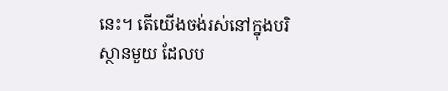នេះ។ តើយើងចង់រស់នៅក្នុងបរិស្ថានមួយ ដែលប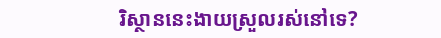រិស្ថាននេះងាយស្រួលរស់នៅទេ?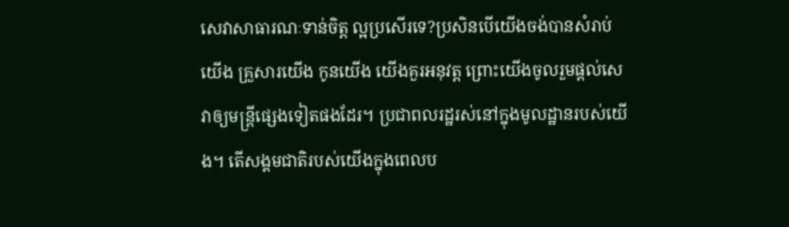សេវាសាធារណៈទាន់ចិត្ត ល្អប្រសើរទេ?ប្រសិនបើយើងចង់បានសំរាប់យើង គ្រួសារយើង កូនយើង យើងគួរអនុវត្ដ ព្រោះយើងចូលរួមផ្ដល់សេវាឲ្យមន្ដ្រីផ្សេងទៀតផងដែរ។ ប្រជាពលរដ្ឋរស់នៅក្នុងមូលដ្ឋានរបស់យើង។ តើសង្គមជាតិរបស់យើងក្នុងពេលប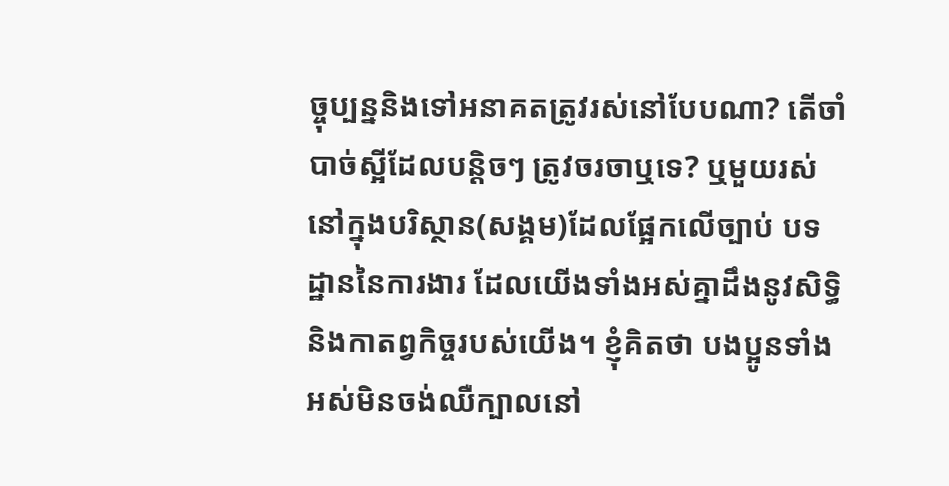ច្ចុប្បន្ននិងទៅអនាគតត្រូវរស់នៅបែបណា? តើចាំបាច់ស្អីដែលបន្ដិចៗ ត្រូវចរចាឬទេ? ឬមួយរស់នៅក្នុងបរិស្ថាន(សង្គម)ដែលផ្អែកលើច្បាប់ បទដ្ឋាននៃការងារ ដែលយើងទាំងអស់គ្នាដឹងនូវសិទ្ធិ និងកាតព្វកិច្ចរបស់យើង។ ខ្ញុំគិតថា បងប្អូនទាំងអស់មិនចង់ឈឺក្បាលនៅ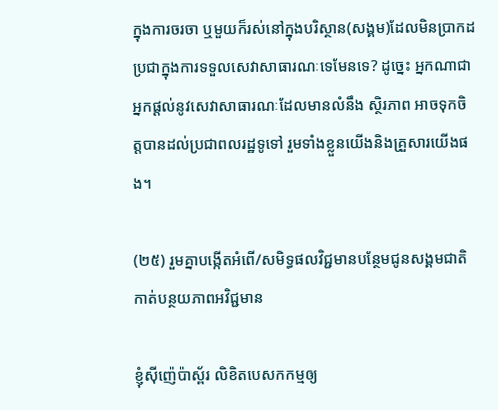ក្នុងការចរចា ឬមួយក៏រស់នៅក្នុងបរិស្ថាន(សង្គម)ដែលមិនប្រាកដប្រជាក្នុងការទទួលសេវាសាធារណៈទេមែនទេ? ដូច្នេះ អ្នកណាជាអ្នកផ្ដល់នូវសេវាសាធារណៈដែលមានលំនឹង ស្ថិរភាព អាចទុកចិត្តបានដល់ប្រជាពលរដ្ឋទូទៅ រួមទាំងខ្លួនយើងនិងគ្រួសារយើងផង។

(២៥) រួមគ្នាបង្កើតអំពើ/សមិទ្ធផលវិជ្ជមានបន្ថែមជូនសង្គមជាតិ កាត់បន្ថយភាពអវិជ្ជមាន

ខ្ញុំស៊ីញ៉េប៉ាស្ព័រ លិខិតបេសកកម្មឲ្យ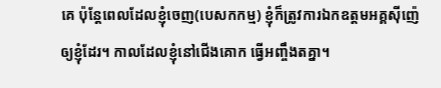គេ ប៉ុន្ដែពេលដែលខ្ញុំចេញ(បេសកកម្ម) ខ្ញុំក៏ត្រូវការឯកឧត្តមអគ្គស៊ីញ៉េ ឲ្យខ្ញុំដែរ។ កាលដែលខ្ញុំនៅជើងគោក ធ្វើអញ្ចឹងតគ្នា។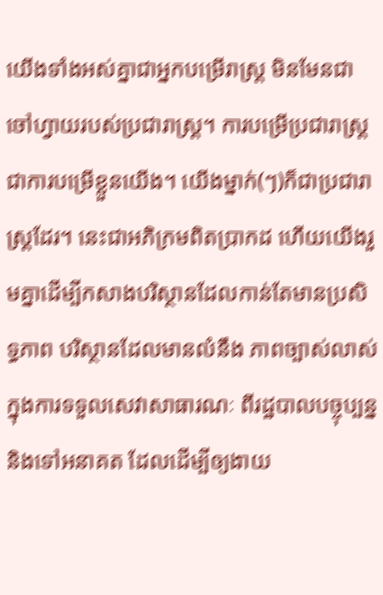យើងទាំងអស់គ្នាជាអ្នកបម្រើរាស្ដ្រ មិនមែនជាចៅហ្វាយរបស់ប្រជារាស្ដ្រ។ ការបម្រើប្រជារាស្ដ្រជាការបម្រើខ្លួនយើង។ យើងម្នាក់(ៗ)ក៏ជាប្រជារាស្ដ្រដែរ។ នេះជាអភិក្រមពិតប្រាកដ ហើយយើងរួមគ្នាដើម្បីកសាងបរិស្ថានដែលកាន់តែមានប្រសិទ្ធភាព បរិស្ថានដែលមានលំនឹង ភាពច្បាស់លាស់ក្នុងការទទួលសេវាសាធារណៈ ពីរដ្ឋបាលបច្ចុប្បន្ន និងទៅអនាគត ដែលដើម្បីឲ្យងាយ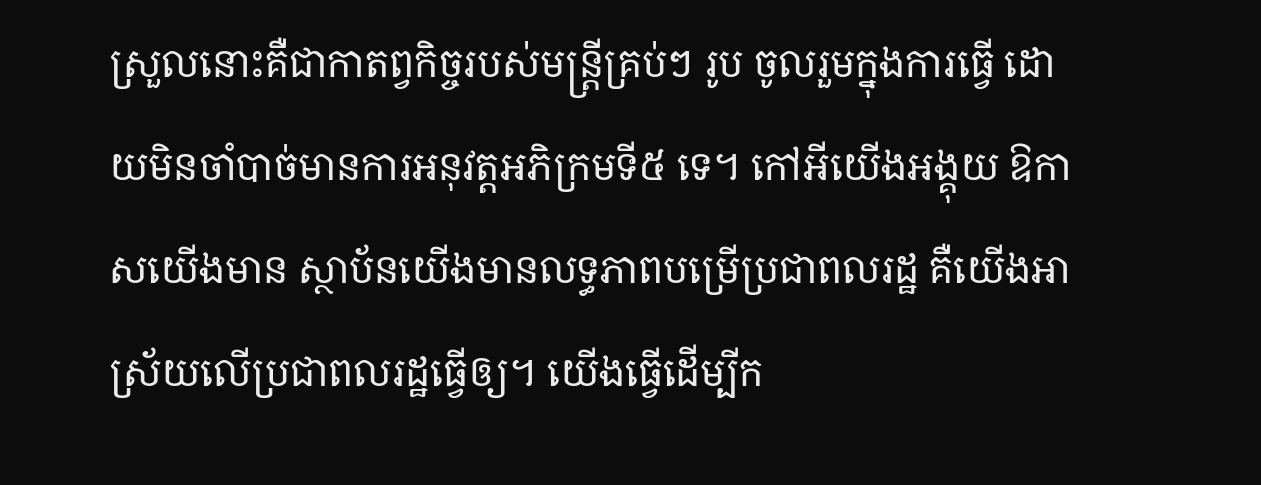ស្រួលនោះគឺជាកាតព្វកិច្ចរបស់មន្ដ្រីគ្រប់ៗ រូប ចូលរួមក្នុងការធ្វើ ដោយមិនចាំបាច់មានការអនុវត្ដអភិក្រមទី៥ ទេ។ កៅអីយើងអង្គុយ ឱកាសយើងមាន ស្ថាប័នយើងមានលទ្ធភាពបម្រើប្រជាពលរដ្ឋ គឺយើងអាស្រ័យលើប្រជាពលរដ្ឋធ្វើឲ្យ។ យើងធ្វើដើម្បីក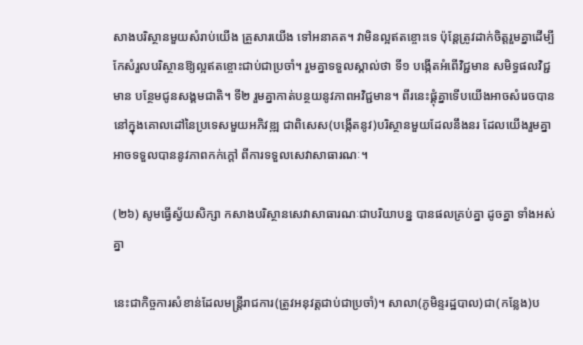សាងបរិស្ថានមួយសំរាប់យើង គ្រួសារយើង ទៅអនាគត។ វាមិនល្អឥតខ្ចោះទេ ប៉ុន្ដែត្រូវដាក់ចិត្តរួមគ្នាដើម្បីកែសំរួលបរិស្ថានឱ្យល្អឥតខ្ចោះជាប់ជាប្រចាំ។ រួមគ្នាទទួលស្គាល់ថា ទី១ បង្កើតអំពើវិជ្ជមាន សមិទ្ធផលវិជ្ជមាន បន្ថែមជូនសង្គមជាតិ។ ទី២ រួមគ្នាកាត់បន្ថយនូវភាពអវិជ្ជមាន។ ពីរនេះផ្គុំគ្នាទើបយើងអាចសំរេចបាននៅក្នុងគោលដៅនៃប្រទេសមួយអភិវឌ្ឍ ជាពិសេស(បង្កើតនូវ)បរិស្ថានមួយដែលនឹងនរ ដែលយើងរួមគ្នាអាចទទួលបាននូវភាពកក់ក្ដៅ ពីការទទួលសេវាសាធារណៈ។

(២៦) សូមធ្វើស្វ័យសិក្សា កសាងបរិស្ថានសេវាសាធារណៈជាបរិយាបន្ន បានផលគ្រប់គ្នា ដូចគ្នា ទាំងអស់គ្នា

នេះជាកិច្ចការសំខាន់ដែលមន្ដ្រីរាជការ(ត្រូវអនុវត្ដជាប់ជាប្រចាំ)។ សាលា(ភូមិន្ទរដ្ឋបាល)ជា(កន្លែង)ប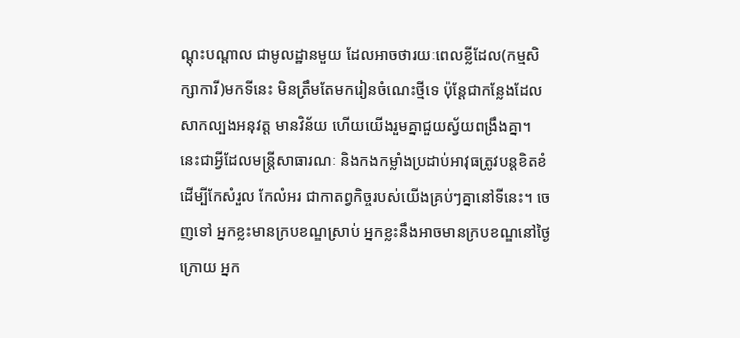ណ្ដុះបណ្ដាល ជាមូលដ្ឋានមួយ ដែលអាចថារយៈពេលខ្លីដែល(កម្មសិក្សាការី)មកទីនេះ មិនត្រឹមតែមករៀនចំណេះថ្មីទេ ប៉ុន្ដែជាកន្លែងដែលសាកល្បងអនុវត្ដ មានវិន័យ ហើយយើងរួមគ្នាជួយស្វ័យពង្រឹងគ្នា។ នេះជាអ្វីដែលមន្ដ្រីសាធារណៈ និងកងកម្លាំងប្រដាប់អាវុធត្រូវបន្ដខិតខំ ដើម្បីកែសំរួល កែលំអរ ជាកាតព្វកិច្ចរបស់យើងគ្រប់ៗគ្នានៅទីនេះ។ ចេញទៅ អ្នកខ្លះមានក្របខណ្ឌស្រាប់ អ្នកខ្លះនឹងអាចមានក្របខណ្ឌនៅថ្ងៃក្រោយ អ្នក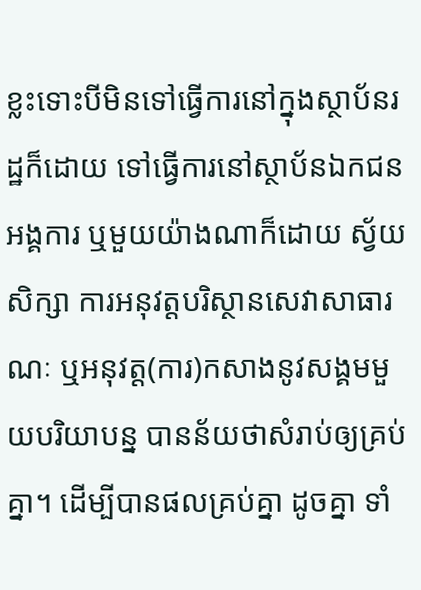ខ្លះទោះបីមិនទៅធ្វើការនៅក្នុងស្ថាប័នរដ្ឋក៏ដោយ ទៅធ្វើការនៅស្ថាប័នឯកជន អង្គការ ឬមួយយ៉ាងណាក៏ដោយ ស្វ័យសិក្សា ការអនុវត្ដបរិស្ថានសេវាសាធារណៈ ឬអនុវត្ដ(ការ)កសាងនូវសង្គមមួយបរិយាបន្ន បានន័យថាសំរាប់ឲ្យគ្រប់គ្នា។ ដើម្បីបានផលគ្រប់គ្នា ដូចគ្នា ទាំ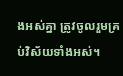ងអស់គ្នា ត្រូវចូលរួមគ្រប់វិស័យទាំងអស់។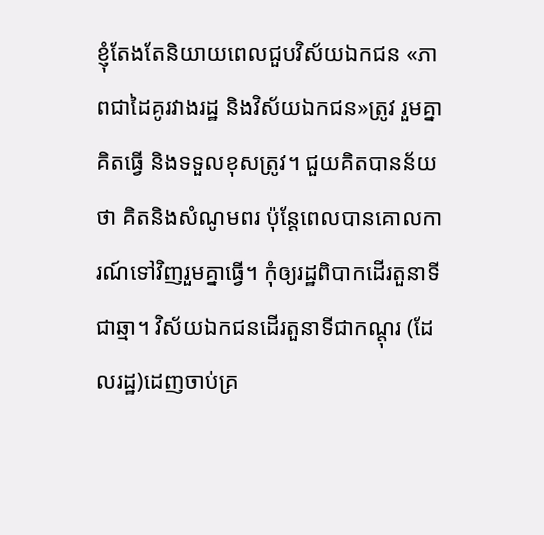ខ្ញុំតែងតែនិយាយពេលជួបវិស័យឯកជន «ភាពជាដៃគូរវាងរដ្ឋ និងវិស័យឯកជន»ត្រូវ រួមគ្នាគិតធ្វើ និងទទួលខុសត្រូវ។ ជួយគិតបានន័យថា គិតនិងសំណូមពរ ប៉ុន្ដែពេលបានគោលការណ៍ទៅវិញរួមគ្នាធ្វើ។ កុំឲ្យរដ្ឋពិបាកដើរតួនាទីជាឆ្មា។ វិស័យឯកជនដើរតួនាទីជាកណ្ដុរ (ដែលរដ្ឋ)ដេញចាប់គ្រ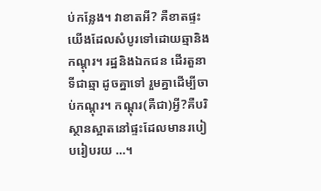ប់កន្លែង។ វាខាតអី? គឺខាតផ្ទះយើងដែលសំបូរទៅដោយឆ្មានិងកណ្ដុរ។ រដ្ឋនិងឯកជន ដើរតួនាទីជាឆ្មា ដូចគ្នាទៅ រួមគ្នាដើម្បីចាប់កណ្ដុរ។ កណ្ដុរ(គឺជា)អ្វី?គឺបរិស្ថានស្អាតនៅផ្ទះដែលមានរបៀបរៀបរយ …។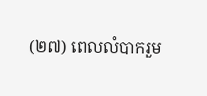(២៧) ពេលលំបាករួម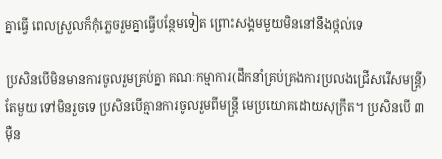គ្នាធ្វើ ពេលស្រួលក៏កុំភ្លេចរួមគ្នាធ្វើបន្ថែមទៀត ព្រោះសង្គមមួយមិននៅនឹងថ្កល់ទេ

ប្រសិនបើមិនមានការចូលរួមគ្រប់គ្នា គណៈកម្មាការ(ដឹកនាំគ្រប់គ្រងការប្រលងជ្រើសរើសមន្ត្រី)តែមួយ ទៅមិនរួចទេ ប្រសិនបើគ្មានការចូលរួមពីមន្ដ្រី មេប្រយោគដោយសុក្រឹត។ ប្រសិនបើ ៣ ម៉ឺន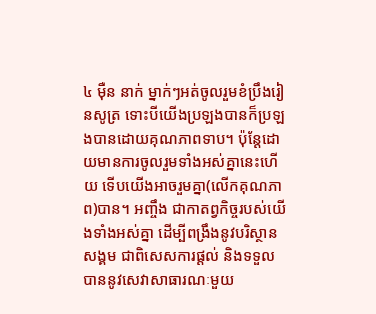៤ ម៉ឺន នាក់ ម្នាក់ៗអត់ចូលរួមខំប្រឹងរៀនសូត្រ ទោះបីយើងប្រឡងបានក៏ប្រឡងបានដោយគុណភាពទាប។ ប៉ុន្ដែដោយមានការចូលរួមទាំងអស់គ្នានេះហើយ ទើបយើងអាចរួមគ្នា(លើកគុណភាព)បាន។ អញ្ចឹង ជាកាតព្វកិច្ចរបស់យើងទាំងអស់គ្នា ដើម្បីពង្រឹងនូវបរិស្ថានសង្គម ជាពិសេសការផ្ដល់ និងទទួលបាននូវសេវាសាធារណៈមួយ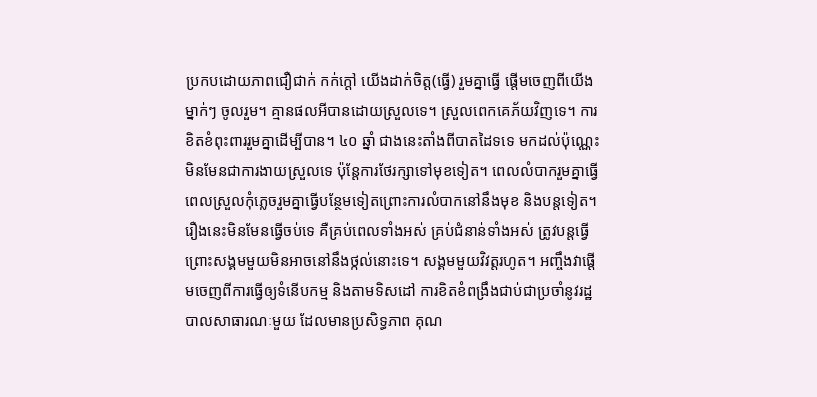ប្រកបដោយភាពជឿជាក់ កក់ក្ដៅ យើងដាក់ចិត្ត(ធ្វើ) រួមគ្នាធ្វើ ផ្ដើមចេញពីយើងម្នាក់ៗ ចូលរួម។ គ្មានផលអីបានដោយស្រួលទេ។ ស្រួលពេកគេភ័យវិញទេ។ ការខិតខំពុះពាររួមគ្នាដើម្បីបាន។ ៤០ ឆ្នាំ ជាងនេះតាំងពីបាតដៃទទេ មកដល់ប៉ុណ្ណេះ មិនមែនជាការងាយស្រួលទេ ប៉ុន្ដែការថែរក្សាទៅមុខទៀត។ ពេលលំបាករួមគ្នាធ្វើ ពេលស្រួលកុំភ្លេចរួមគ្នាធ្វើបន្ថែមទៀតព្រោះការលំបាកនៅនឹងមុខ និងបន្ដទៀត។ រឿងនេះមិនមែនធ្វើចប់ទេ គឺគ្រប់ពេលទាំងអស់ គ្រប់ជំនាន់ទាំងអស់ ត្រូវបន្តធ្វើ ព្រោះសង្គមមួយមិនអាចនៅនឹងថ្កល់នោះទេ។ សង្គមមួយវិវត្តរហូត។ អញ្ចឹងវាផ្ដើមចេញពីការធ្វើឲ្យទំនើបកម្ម និងតាមទិសដៅ ការខិតខំពង្រឹងជាប់ជាប្រចាំនូវរដ្ឋបាលសាធារណៈមួយ ដែលមានប្រសិទ្ធភាព គុណ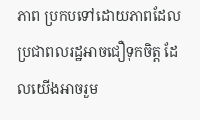ភាព ប្រកបទៅដោយភាពដែលប្រជាពលរដ្ឋអាចជឿទុកចិត្ត ដែលយើងអាចរួម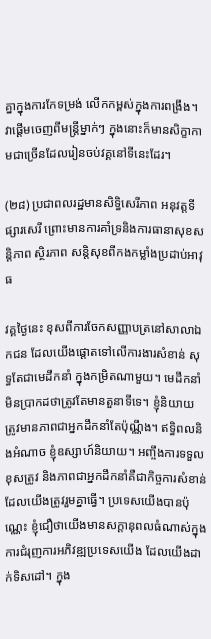គ្នាក្នុងការកែទម្រង់ លើកកម្ពស់ក្នុងការពង្រឹង។ វាផ្ដើមចេញពីមន្រ្តីម្នាក់ៗ ក្នុងនោះក៏មានសិក្ខាកាមជាច្រើនដែលរៀនចប់វគ្គនៅទីនេះដែរ។

(២៨) ប្រជាពលរដ្ឋមានសិទ្ធិសេរីភាព អនុវត្តទីផ្សារសេរី ព្រោះមានការគាំទ្រនិងការធានាសុខសន្តិភាព ស្ថិរភាព សន្តិសុខពីកងកម្លាំងប្រដាប់អាវុធ

វគ្គថ្ងៃនេះ ខុសពីការចែកសញ្ញាបត្រនៅសាលាឯកជន ដែលយើងផ្ដោតទៅលើការងារសំខាន់ សុទ្ធតែជាមេដឹកនាំ ក្នុងកម្រិតណាមួយ។ មេដឹកនាំមិនប្រាកដថាត្រូវតែមានតួនាទីទេ។ ខ្ញុំនិយាយ ត្រូវមានភាពជាអ្នកដឹកនាំតែប៉ុណ្ណឹង។ ឥទ្ធិពលនិងអំណាច ខ្ញុំឧស្សាហ៍និយាយ។ អញ្ចឹងការទទួលខុសត្រូវ និងភាពជាអ្នកដឹកនាំគឺជាកិច្ចការសំខាន់ដែលយើងត្រូវរួមគ្នាធ្វើ។ ប្រទេសយើងបានប៉ុណ្ណេះ ខ្ញុំជឿថាយើងមានសក្ដានុពលធំណាស់ក្នុងការជំរុញការអភិវឌ្ឍប្រទេសយើង ដែលយើងដាក់ទិសដៅ។ ក្នុង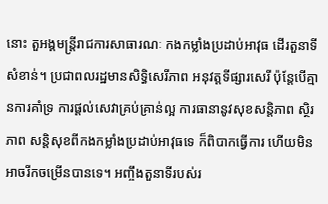នោះ តួអង្គមន្រ្តីរាជការសាធារណៈ កងកម្លាំងប្រដាប់អាវុធ ដើរតួនាទីសំខាន់។ ប្រជាពលរដ្ឋមានសិទ្ធិសេរីភាព អនុវត្តទីផ្សារសេរី ប៉ុន្តែបើគ្មានការគាំទ្រ ការផ្ដល់សេវាគ្រប់គ្រាន់ល្អ ការធានានូវសុខសន្តិភាព ស្ថិរភាព សន្តិសុខពីកងកម្លាំងប្រដាប់អាវុធទេ ក៏ពិបាកធ្វើការ ហើយមិនអាចរីកចម្រើនបានទេ។ អញ្ចឹងតួនាទីរបស់រ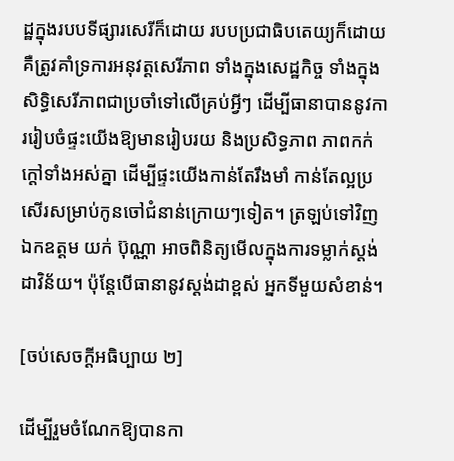ដ្ឋក្នុងរបបទីផ្សារសេរីក៏ដោយ របបប្រជាធិបតេយ្យក៏ដោយ គឺត្រូវគាំទ្រការអនុវត្តសេរីភាព ទាំងក្នុងសេដ្ឋកិច្ច ទាំងក្នុងសិទ្ធិសេរីភាពជាប្រចាំទៅលើគ្រប់អ្វីៗ ដើម្បីធានាបាននូវការរៀបចំផ្ទះយើងឱ្យមានរៀបរយ និងប្រសិទ្ធភាព ភាពកក់ក្ដៅទាំងអស់គ្នា ដើម្បីផ្ទះយើងកាន់តែរឹងមាំ កាន់តែល្អប្រសើរសម្រាប់កូនចៅជំនាន់ក្រោយៗទៀត។ ត្រឡប់ទៅវិញ ឯកឧត្ដម យក់ ប៊ុណ្ណា អាចពិនិត្យមើលក្នុងការទម្លាក់ស្តង់ដាវិន័យ។ ប៉ុន្តែបើធានានូវស្តង់ដាខ្ពស់ អ្នកទីមួយសំខាន់។

[ចប់សេចក្ដីអធិប្បាយ ២]

ដើម្បីរួមចំណែកឱ្យបានកា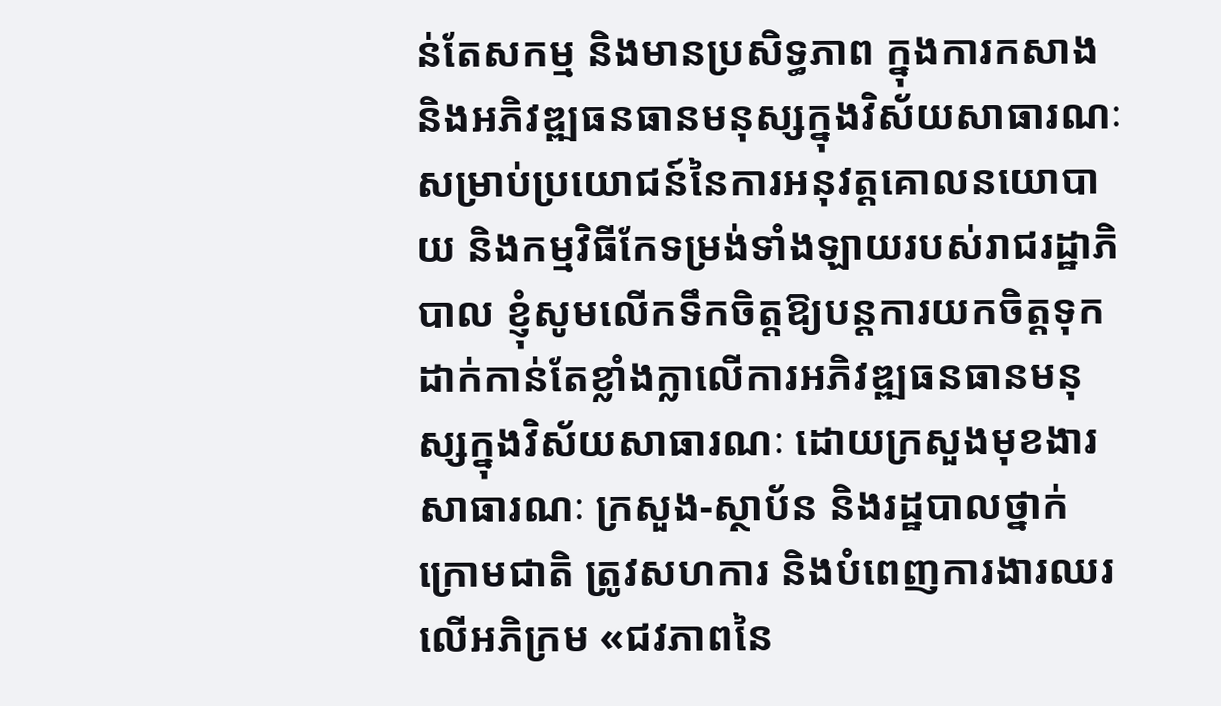ន់តែសកម្ម និងមានប្រសិទ្ធភាព ក្នុងការកសាង និងអភិវឌ្ឍធនធានមនុស្សក្នុងវិស័យសាធារណៈសម្រាប់ប្រយោជន៍នៃការអនុវត្តគោលនយោបាយ និងកម្មវិធីកែទម្រង់ទាំងឡាយរបស់រាជរដ្ឋាភិបាល ខ្ញុំសូមលើកទឹកចិត្តឱ្យបន្តការយកចិត្តទុកដាក់កាន់តែខ្លាំងក្លាលើការអភិវឌ្ឍធនធានមនុស្សក្នុងវិស័យសាធារណៈ ដោយក្រសួងមុខងារសាធារណៈ ក្រសួង-ស្ថាប័ន និងរដ្ឋបាលថ្នាក់ក្រោមជាតិ ត្រូវសហការ និងបំពេញការងារឈរលើអភិក្រម «ជវភាពនៃ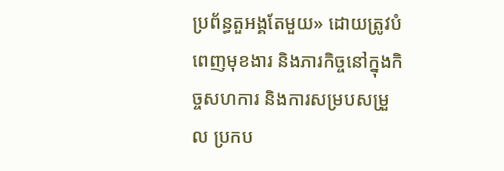ប្រព័ន្ធតួអង្គតែមួយ» ដោយត្រូវបំពេញមុខងារ និងភារកិច្ចនៅក្នុងកិច្ចសហការ និងការសម្របសម្រួល ប្រកប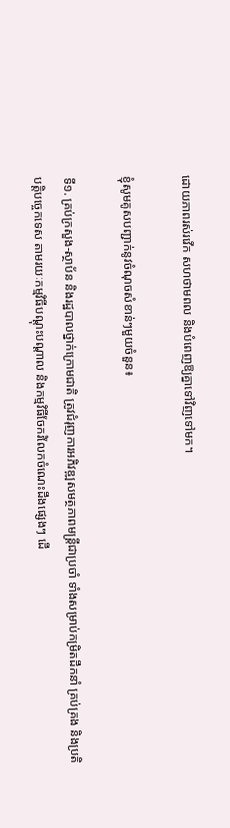ដោយភាពរស់រវើក សហថាមពល និងបំពេញឱ្យគ្នាទៅវិញទៅមក។

ខ្ញុំសូមគូសបញ្ជាក់នូវចំណុចសំខាន់ៗមួយចំនួន៖

ទី១. គ្រប់ក្រសួង-ស្ថាប័ន និងរដ្ឋបាលថ្នាក់ក្រោមជាតិ ត្រូវជំរុញការអភិវឌ្ឍសមត្ថភាពមន្ត្រីជាប្រចាំ ទាំងសម្រាប់កម្រិតដឹកនាំ គ្រប់គ្រង និងប្រតិបត្តិបច្ចេកទេស តាមរយៈកម្មវិធីបណ្តុះបណ្ដាល និងកម្មវិធីចែករំលែកចំណេះដឹងផ្សេងៗ ដើ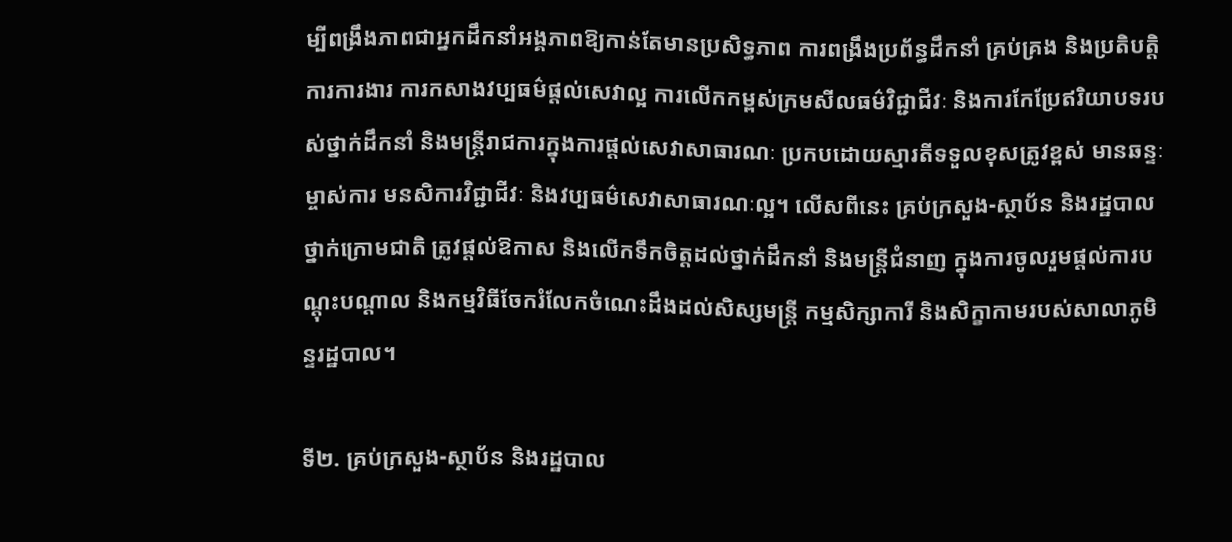ម្បីពង្រឹងភាពជាអ្នកដឹកនាំអង្គភាពឱ្យកាន់តែមានប្រសិទ្ធភាព ការពង្រឹងប្រព័ន្ធដឹកនាំ គ្រប់គ្រង និងប្រតិបត្តិការការងារ ការកសាងវប្បធម៌ផ្តល់សេវាល្អ ការលើកកម្ពស់ក្រមសីលធម៌វិជ្ជាជីវៈ និងការកែប្រែឥរិយាបទរបស់ថ្នាក់ដឹកនាំ និងមន្រ្តីរាជការក្នុងការផ្តល់សេវាសាធារណៈ ប្រកបដោយស្មារតីទទួលខុសត្រូវខ្ពស់ មានឆន្ទៈម្ចាស់ការ មនសិការវិជ្ជាជីវៈ និងវប្បធម៌សេវាសាធារណៈល្អ។ លើសពីនេះ គ្រប់ក្រសួង-ស្ថាប័ន និងរដ្ឋបាលថ្នាក់ក្រោមជាតិ ត្រូវផ្តល់ឱកាស និងលើកទឹកចិត្តដល់ថ្នាក់ដឹកនាំ និងមន្ត្រីជំនាញ ក្នុងការចូលរួមផ្តល់ការបណ្តុះបណ្តាល និងកម្មវិធីចែករំលែកចំណេះដឹងដល់សិស្សមន្ត្រី កម្មសិក្សាការី និងសិក្ខាកាមរបស់សាលាភូមិន្ទរដ្ឋបាល។

ទី២. គ្រប់ក្រសួង-ស្ថាប័ន និងរដ្ឋបាល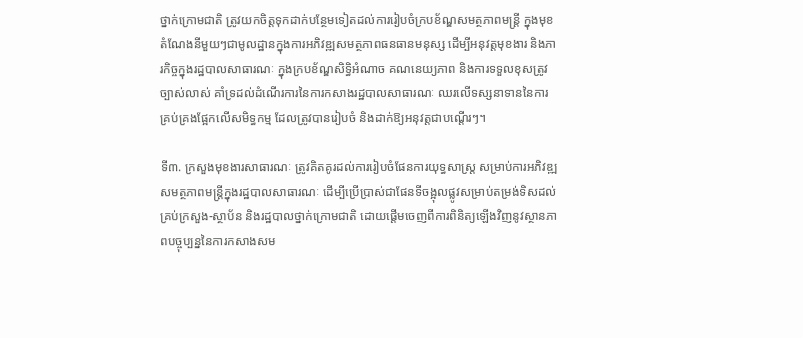ថ្នាក់ក្រោមជាតិ ត្រូវយកចិត្តទុកដាក់បន្ថែមទៀតដល់ការរៀបចំក្របខ័ណ្ឌសមត្ថភាពមន្ត្រី ក្នុងមុខតំណែងនីមួយៗជាមូលដ្ឋានក្នុងការអភិវឌ្ឍសមត្ថភាពធនធានមនុស្ស ដើម្បីអនុវត្តមុខងារ និងភារកិច្ចក្នុងរដ្ឋបាលសាធារណៈ ក្នុងក្របខ័ណ្ឌសិទ្ធិអំណាច គណនេយ្យភាព និងការទទួលខុសត្រូវច្បាស់លាស់ គាំទ្រដល់ដំណើរការនៃការកសាងរដ្ឋបាលសាធារណៈ ឈរលើទស្សនាទាននៃការគ្រប់គ្រងផ្អែកលើសមិទ្ធកម្ម ដែលត្រូវបានរៀបចំ និងដាក់ឱ្យអនុវត្តជាបណ្តើរៗ។

ទី៣. ក្រសួងមុខងារសាធារណៈ ត្រូវគិតគូរដល់ការរៀបចំផែនការយុទ្ធសាស្ត្រ សម្រាប់ការអភិវឌ្ឍសមត្ថភាពមន្ត្រីក្នុងរដ្ឋបាលសាធារណៈ ដើម្បីប្រើប្រាស់ជាផែនទីចង្អុលផ្លូវសម្រាប់តម្រង់ទិសដល់គ្រប់ក្រសួង-ស្ថាប័ន និងរដ្ឋបាលថ្នាក់ក្រោមជាតិ ដោយផ្តើមចេញពីការពិនិត្យឡើងវិញនូវស្ថានភាពបច្ចុប្បន្ននៃការកសាងសម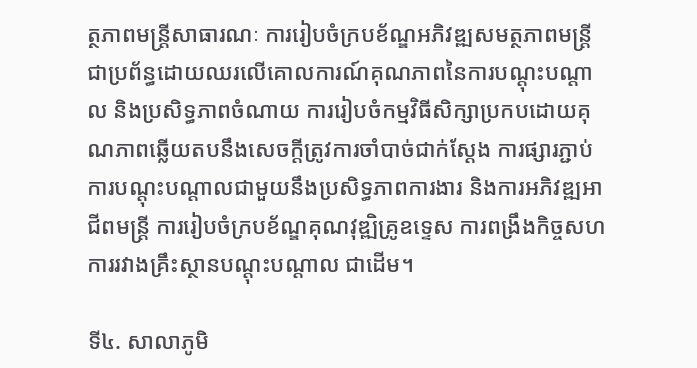ត្ថភាពមន្ត្រីសាធារណៈ ការរៀបចំក្របខ័ណ្ឌអភិវឌ្ឍសមត្ថភាពមន្ត្រីជាប្រព័ន្ធដោយឈរលើគោលការណ៍គុណភាពនៃការបណ្តុះបណ្តាល និងប្រសិទ្ធភាពចំណាយ ការរៀបចំកម្មវិធីសិក្សាប្រកបដោយគុណភាពឆ្លើយតបនឹងសេចក្តីត្រូវការចាំបាច់ជាក់ស្តែង ការផ្សារភ្ជាប់ការបណ្តុះបណ្តាលជាមួយនឹងប្រសិទ្ធភាពការងារ និងការអភិវឌ្ឍអាជីពមន្ត្រី ការរៀបចំក្របខ័ណ្ឌគុណវុឌ្ឍិគ្រូឧទ្ទេស ការពង្រឹងកិច្ចសហការរវាងគ្រឹះស្ថានបណ្តុះបណ្តាល ជាដើម។

ទី៤. សាលាភូមិ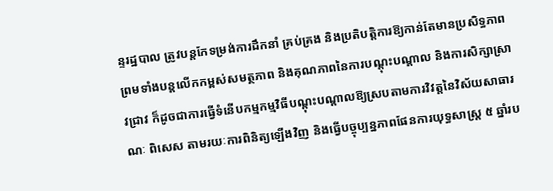ន្ទរដ្ឋបាល ត្រូវបន្តកែទម្រង់ការដឹកនាំ គ្រប់គ្រង និងប្រតិបត្តិការឱ្យកាន់តែមានប្រសិទ្ធភាព ព្រមទាំងបន្តលើកកម្ពស់សមត្ថភាព និងគុណភាពនៃការបណ្តុះបណ្ដាល និងការសិក្សាស្រាវជ្រាវ ក៏ដូចជាការធ្វើទំនើបកម្មកម្មវិធីបណ្តុះបណ្តាលឱ្យស្របតាមការវិវត្តនៃវិស័យសាធារណៈ ពិសេស តាមរយៈការពិនិត្យឡើងវិញ និងធ្វើបច្ចុប្បន្នភាពផែនការយុទ្ធសាស្ត្រ ៥ ឆ្នាំរប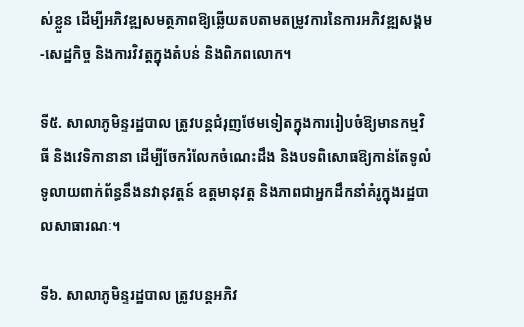ស់ខ្លួន ដើម្បីអភិវឌ្ឍសមត្ថភាពឱ្យឆ្លើយតបតាមតម្រូវការនៃការអភិវឌ្ឍសង្គម-សេដ្ឋកិច្ច និងការវិវត្តក្នុងតំបន់ និងពិភពលោក។

ទី៥. សាលាភូមិន្ទរដ្ឋបាល ត្រូវបន្តជំរុញថែមទៀតក្នុងការរៀបចំឱ្យមានកម្មវិធី និងវេទិកានានា ដើម្បីចែករំលែកចំណេះដឹង និងបទពិសោធឱ្យកាន់តែទូលំទូលាយពាក់ព័ន្ធនឹងនវានុវត្តន៍ ឧត្ដមានុវត្ត និងភាពជាអ្នកដឹកនាំគំរូក្នុងរដ្ឋបាលសាធារណៈ។

ទី៦. សាលាភូមិន្ទរដ្ឋបាល ត្រូវបន្តអភិវ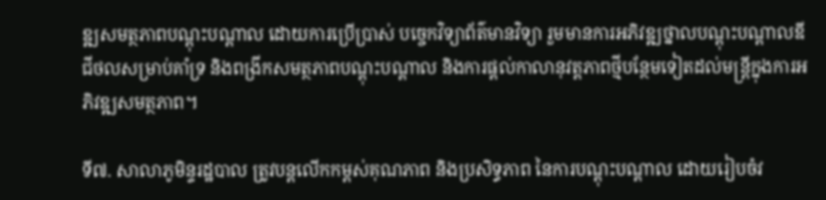ឌ្ឍសមត្ថភាពបណ្តុះបណ្តាល ដោយការប្រើប្រាស់ បច្ចេកវិទ្យាព័ត៌មានវិទ្យា រួមមានការអភិវឌ្ឍថ្នាលបណ្តុះបណ្តាលឌីជីថលសម្រាប់គាំទ្រ និងពង្រីកសមត្ថភាពបណ្តុះបណ្តាល និងការផ្តល់កាលានុវត្តភាពថ្មីបន្ថែមទៀតដល់មន្ត្រីក្នុងការអភិវឌ្ឍសមត្ថភាព។

ទី៧. សាលាភូមិន្ទរដ្ឋបាល ត្រូវបន្តលើកកម្ពស់គុណភាព និងប្រសិទ្ធភាព នៃការបណ្តុះបណ្ដាល ដោយរៀបចំវ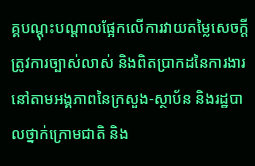គ្គបណ្តុះបណ្តាលផ្អែកលើការវាយតម្លៃសេចក្តីត្រូវការច្បាស់លាស់ និងពិតប្រាកដនៃការងារនៅតាមអង្គភាពនៃក្រសួង-ស្ថាប័ន និងរដ្ឋបាលថ្នាក់ក្រោមជាតិ និង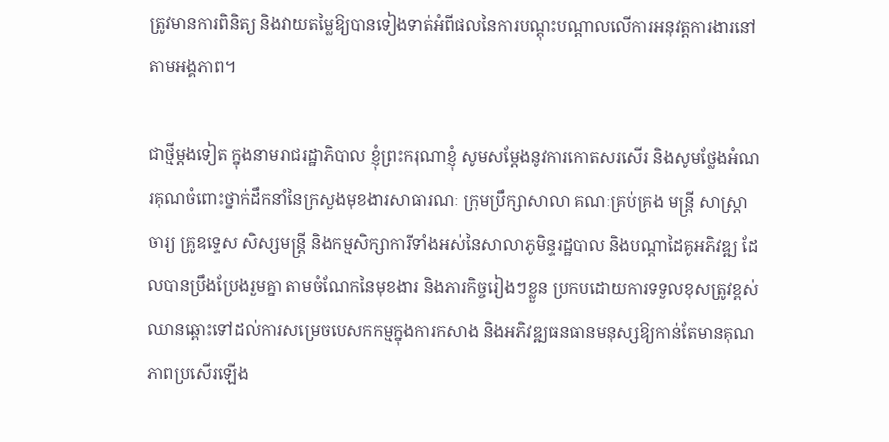ត្រូវមានការពិនិត្យ និងវាយតម្លៃឱ្យបានទៀងទាត់អំពីផលនៃការបណ្តុះបណ្តាលលើការអនុវត្តការងារនៅតាមអង្គភាព។

ជាថ្មីម្តងទៀត ក្នុងនាមរាជរដ្ឋាភិបាល ខ្ញុំព្រះករុណាខ្ញុំ សូមសម្តែងនូវការកោតសរសើរ និងសូមថ្លែងអំណរគុណចំពោះថ្នាក់ដឹកនាំនៃក្រសួងមុខងារសាធារណៈ ក្រុមប្រឹក្សាសាលា គណៈគ្រប់គ្រង មន្រ្តី សាស្ត្រាចារ្យ គ្រូឧទ្ទេស សិស្សមន្ត្រី និងកម្មសិក្សាការីទាំងអស់នៃសាលាភូមិន្ទរដ្ឋបាល និងបណ្តាដៃគូអភិវឌ្ឍ ដែលបានប្រឹងប្រែងរួមគ្នា តាមចំណែកនៃមុខងារ និងភារកិច្ចរៀងៗខ្លួន ប្រកបដោយការទទួលខុសត្រូវខ្ពស់ឈានឆ្ពោះទៅដល់ការសម្រេចបេសកកម្មក្នុងការកសាង និងអភិវឌ្ឍធនធានមនុស្សឱ្យកាន់តែមានគុណភាពប្រសើរឡើង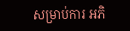សម្រាប់ការ អភិ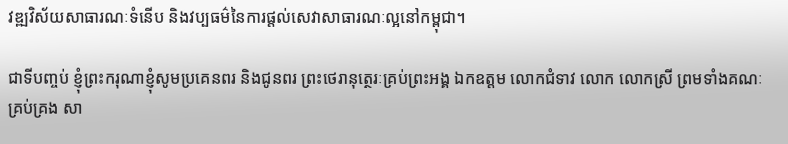វឌ្ឍវិស័យសាធារណៈទំនើប និងវប្បធម៌នៃការផ្តល់សេវាសាធារណៈល្អនៅកម្ពុជា។

ជាទីបញ្ចប់ ខ្ញុំព្រះករុណាខ្ញុំសូមប្រគេនពរ និងជូនពរ ព្រះថេរានុត្ថេរៈគ្រប់ព្រះអង្គ ឯកឧត្តម លោកជំទាវ លោក លោកស្រី ព្រមទាំងគណៈគ្រប់គ្រង សា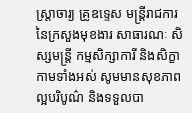ស្ត្រាចារ្យ គ្រូឧទ្ទេស មន្ត្រីរាជការនៃក្រសួងមុខងារ សាធារណៈ សិស្សមន្ត្រី កម្មសិក្សាការី និងសិក្ខាកាមទាំងអស់ សូមមានសុខភាពល្អបរិបូណ៌ និងទទួលបា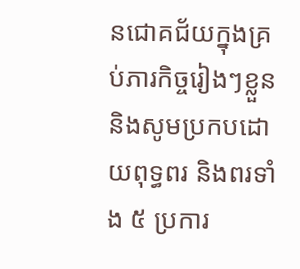នជោគជ័យក្នុងគ្រប់ភារកិច្ចរៀងៗខ្លួន និងសូមប្រកបដោយពុទ្ធពរ និងពរទាំង ៥ ប្រការ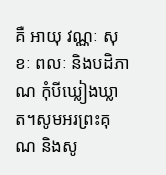គឺ អាយុ វណ្ណៈ សុខៈ ពលៈ និងបដិភាណ កុំបីឃ្លៀងឃ្លាត។សូមអរព្រះគុណ និងសូ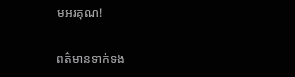មអរគុណ!

ពត៌មានទាក់ទង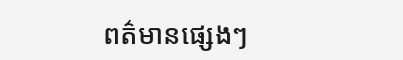ពត៌មានផ្សេងៗ